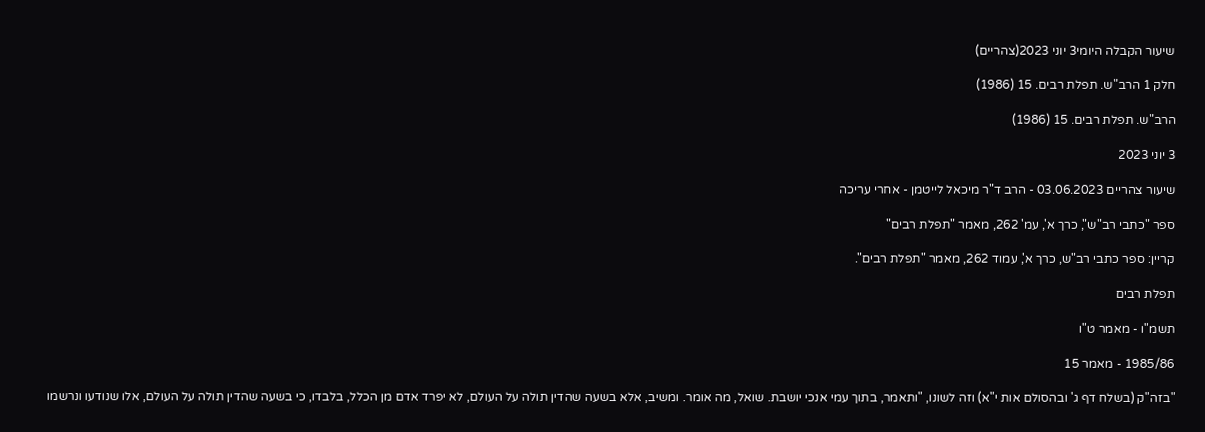שיעור הקבלה היומי3 יוני 2023(צהריים)

חלק 1 הרב"ש. תפלת רבים. 15 (1986)

הרב"ש. תפלת רבים. 15 (1986)

3 יוני 2023

שיעור צהריים 03.06.2023 - הרב ד"ר מיכאל לייטמן - אחרי עריכה

ספר "כתבי רב"ש", כרך א', עמ' 262, מאמר "תפלת רבים"

קריין: ספר כתבי רב"ש, כרך א', עמוד 262, מאמר "תפלת רבים".

תפלת רבים

תשמ"ו - מאמר ט"ו

1985/86 - מאמר 15

"בזה"ק (בשלח דף ג' ובהסולם אות י"א) וזה לשונו, "ותאמר, בתוך עמי אנכי יושבת. שואל, מה אומר. ומשיב, אלא בשעה שהדין תולה על העולם, לא יפרד אדם מן הכלל, בלבדו, כי בשעה שהדין תולה על העולם, אלו שנודעו ונרשמו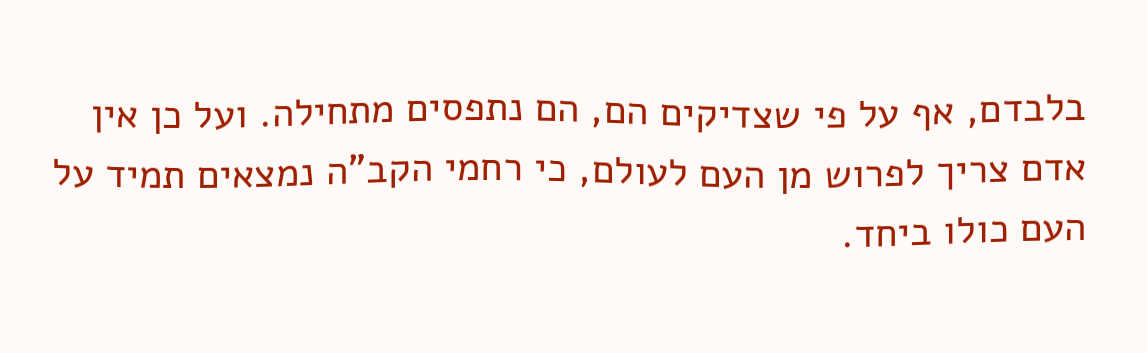בלבדם, אף על פי שצדיקים הם, הם נתפסים מתחילה. ועל כן אין אדם צריך לפרוש מן העם לעולם, כי רחמי הקב"ה נמצאים תמיד על העם כולו ביחד.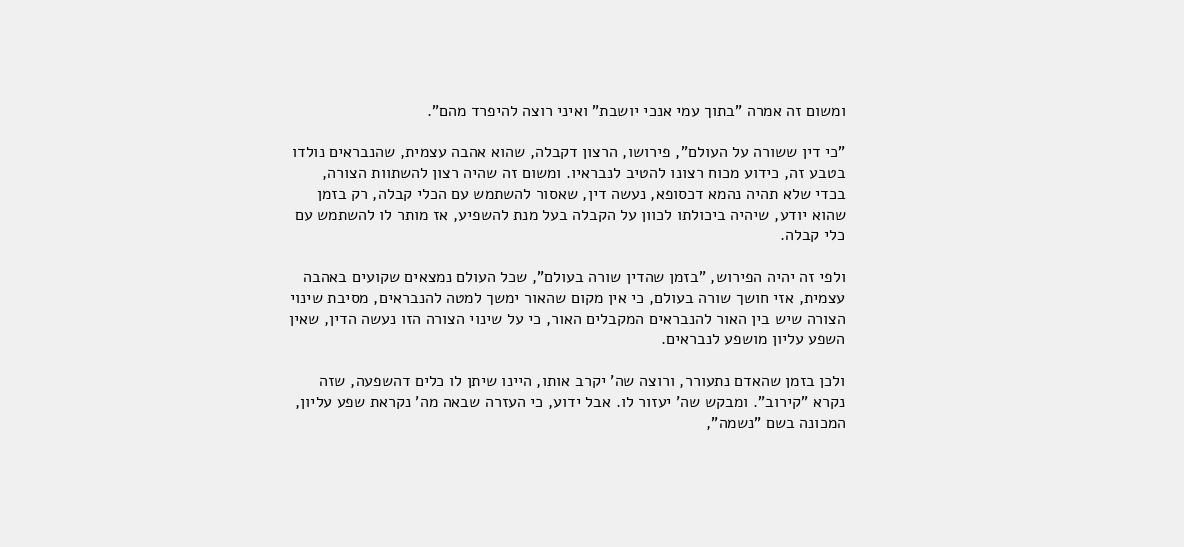ומשום זה אמרה "בתוך עמי אנכי יושבת" ואיני רוצה להיפרד מהם".

"כי דין ששורה על העולם", פירושו, הרצון דקבלה, שהוא אהבה עצמית, שהנבראים נולדו בטבע זה, כידוע מכוח רצונו להטיב לנבראיו. ומשום זה שהיה רצון להשתוות הצורה, בכדי שלא תהיה נהמא דכסופא, נעשה דין, שאסור להשתמש עם הכלי קבלה, רק בזמן שהוא יודע, שיהיה ביכולתו לכוון על הקבלה בעל מנת להשפיע, אז מותר לו להשתמש עם כלי קבלה.

ולפי זה יהיה הפירוש, "בזמן שהדין שורה בעולם", שכל העולם נמצאים שקועים באהבה עצמית, אזי חושך שורה בעולם, כי אין מקום שהאור ימשך למטה להנבראים, מסיבת שינוי הצורה שיש בין האור להנבראים המקבלים האור, כי על שינוי הצורה הזו נעשה הדין, שאין השפע עליון מושפע לנבראים.

ולכן בזמן שהאדם נתעורר, ורוצה שה' יקרב אותו, היינו שיתן לו כלים דהשפעה, שזה נקרא "קירוב". ומבקש שה' יעזור לו. אבל ידוע, כי העזרה שבאה מה' נקראת שפע עליון, המכונה בשם "נשמה",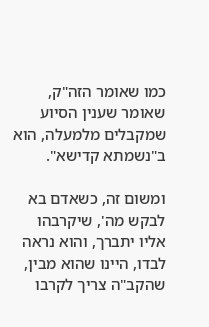כמו שאומר הזה"ק, שאומר שענין הסיוע שמקבלים מלמעלה, הוא ב"נשמתא קדישא".

ומשום זה, כשאדם בא לבקש מה', שיקרבהו אליו יתברך, והוא נראה לבדו, היינו שהוא מבין, שהקב"ה צריך לקרבו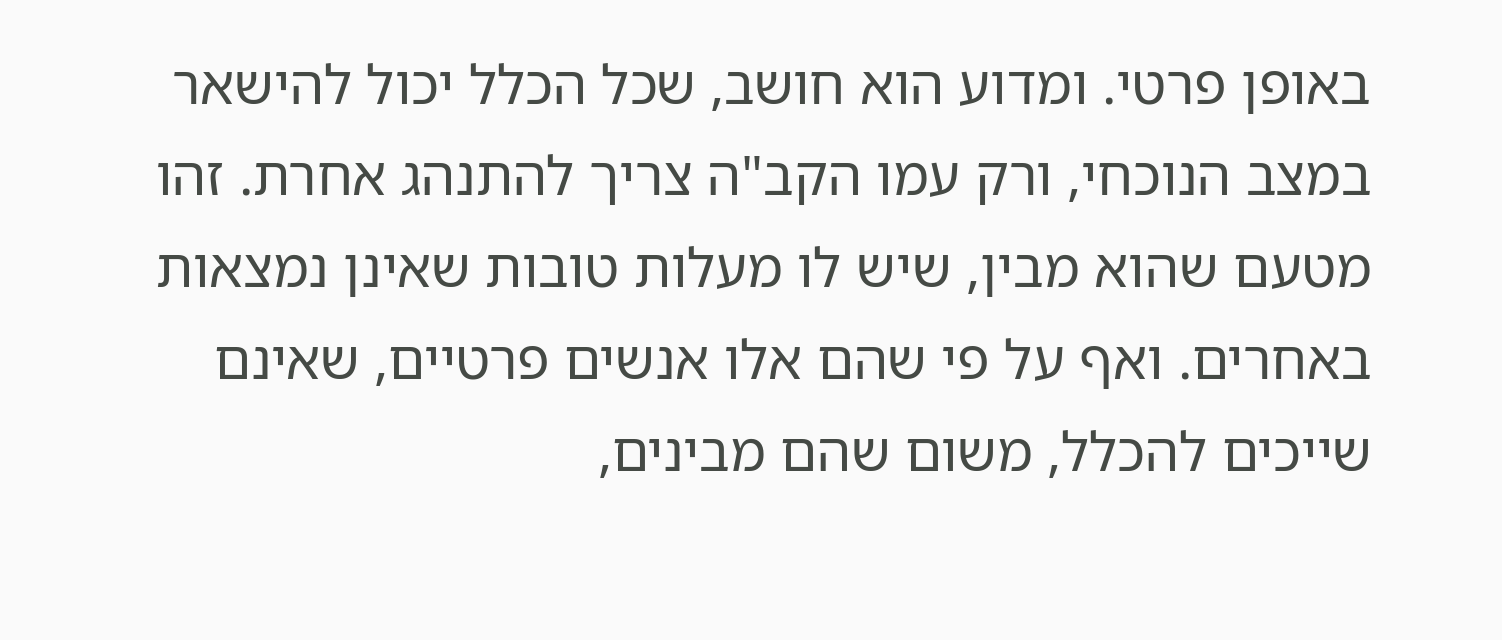באופן פרטי. ומדוע הוא חושב, שכל הכלל יכול להישאר במצב הנוכחי, ורק עמו הקב"ה צריך להתנהג אחרת. זהו מטעם שהוא מבין, שיש לו מעלות טובות שאינן נמצאות באחרים. ואף על פי שהם אלו אנשים פרטיים, שאינם שייכים להכלל, משום שהם מבינים,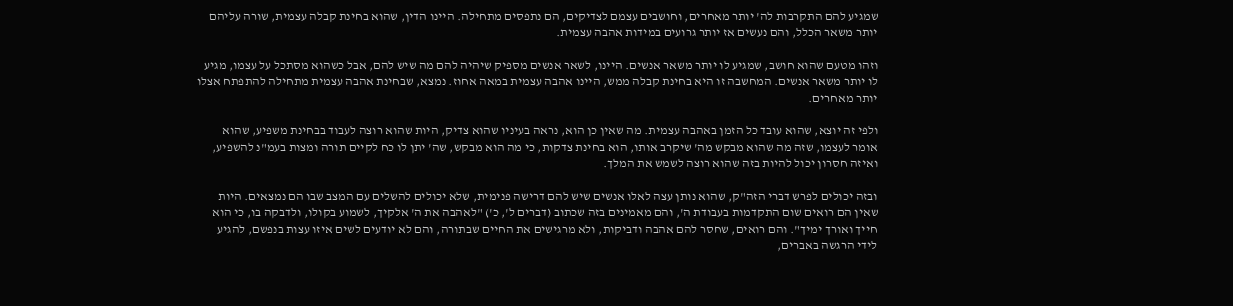שמגיע להם התקרבות לה' יותר מאחרים, וחושבים עצמם לצדיקים, הם נתפסים מתחילה. היינו הדין, שהוא בחינת קבלה עצמית, שורה עליהם יותר משאר הכלל, והם נעשים אז יותר גרועים במידות אהבה עצמית.

וזהו מטעם שהוא חושב, שמגיע לו יותר משאר אנשים. היינו, לשאר אנשים מספיק שיהיה להם מה שיש להם, אבל כשהוא מסתכל על עצמו, מגיע לו יותר משאר אנשים. המחשבה זו היא בחינת קבלה ממש, היינו אהבה עצמית במאה אחוז. נמצא, שבחינת אהבה עצמית מתחילה להתפתח אצלו יותר מאחרים.

ולפי זה יוצא, שהוא עובד כל הזמן באהבה עצמית. מה שאין כן הוא, נראה בעיניו שהוא צדיק, היות שהוא רוצה לעבוד בבחינת משפיע, שהוא אומר לעצמו, שזה מה שהוא מבקש מה' שיקרב אותו, הוא בחינת צדקות, כי מה הוא מבקש, שה' יתן לו כח לקיים תורה ומצות בעמ"נ להשפיע, ואיזה חסרון יכול להיות בזה שהוא רוצה לשמש את המלך.

ובזה יכולים לפרש דברי הזה"ק, שהוא נותן עצה לאלו אנשים שיש להם דרישה פנימית, שלא יכולים להשלים עם המצב שבו הם נמצאים. היות שאין הם רואים שום התקדמות בעבודת ה', והם מאמינים בזה שכתוב (דברים ל', כ') "לאהבה את ה' אלקיך, לשמוע בקולו, ולדבקה בו, כי הוא חייך ואורך ימיך". והם רואים, שחסר להם אהבה ודביקות, ולא מרגישים את החיים שבתורה, והם לא יודעים לשים איזו עצות בנפשם, להגיע לידי הרגשה באברים,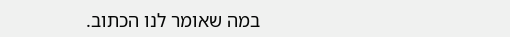במה שאומר לנו הכתוב.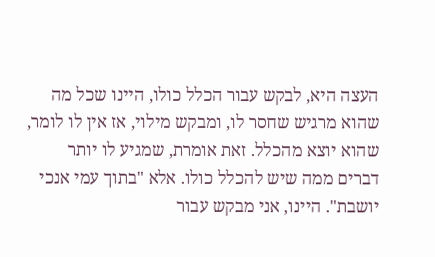העצה היא, לבקש עבור הכלל כולו, היינו שכל מה שהוא מרגיש שחסר לו, ומבקש מילוי, אז אין לו לומר, שהוא יוצא מהכלל. זאת אומרת, שמגיע לו יותר דברים ממה שיש להכלל כולו. אלא "בתוך עמי אנכי יושבת". היינו, אני מבקש עבור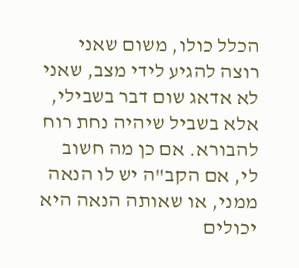הכלל כולו, משום שאני רוצה להגיע לידי מצב, שאני לא אדאג שום דבר בשבילי, אלא בשביל שיהיה נחת רוח להבורא. אם כן מה חשוב לי, אם הקב"ה יש לו הנאה ממני, או שאותה הנאה היא יכולים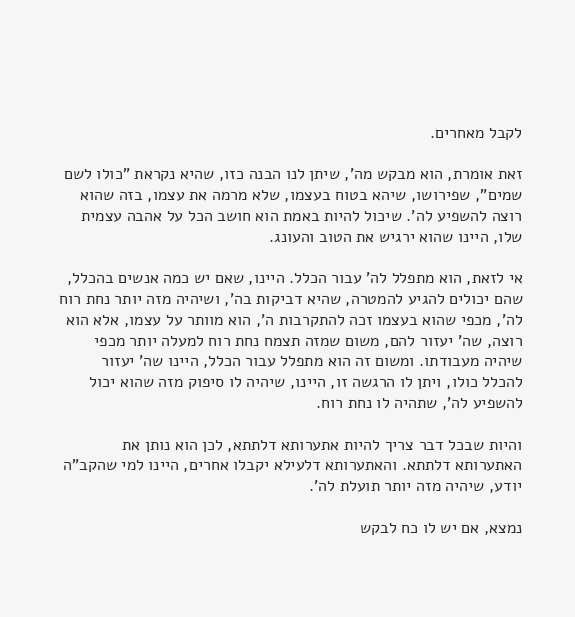לקבל מאחרים.

זאת אומרת, הוא מבקש מה', שיתן לנו הבנה כזו, שהיא נקראת "כולו לשם שמים", שפירושו, שיהא בטוח בעצמו, שלא מרמה את עצמו, בזה שהוא רוצה להשפיע לה'. שיכול להיות באמת הוא חושב הכל על אהבה עצמית שלו, היינו שהוא ירגיש את הטוב והעונג.

אי לזאת, הוא מתפלל לה' עבור הכלל. היינו, שאם יש כמה אנשים בהכלל, שהם יכולים להגיע להמטרה, שהיא דביקות בה', ושיהיה מזה יותר נחת רוח לה', מכפי שהוא בעצמו זכה להתקרבות ה', הוא מוותר על עצמו, אלא הוא רוצה, שה' יעזור להם, משום שמזה תצמח נחת רוח למעלה יותר מכפי שיהיה מעבודתו. ומשום זה הוא מתפלל עבור הכלל, היינו שה' יעזור להכלל כולו, ויתן לו הרגשה זו, היינו, שיהיה לו סיפוק מזה שהוא יכול להשפיע לה', שתהיה לו נחת רוח.

והיות שבכל דבר צריך להיות אתערותא דלתתא, לכן הוא נותן את האתערותא דלתתא. והאתערותא דלעילא יקבלו אחרים, היינו למי שהקב"ה יודע, שיהיה מזה יותר תועלת לה'.

נמצא, אם יש לו כח לבקש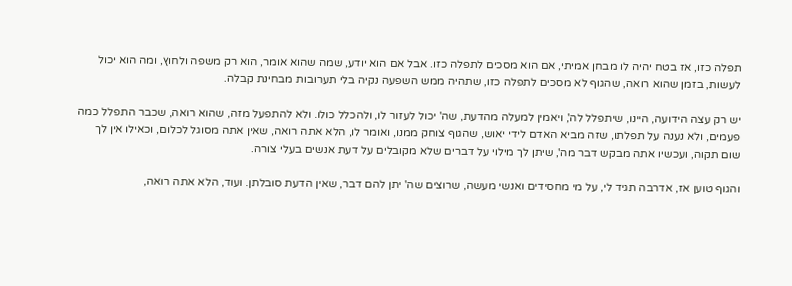תפלה כזו, אז בטח יהיה לו מבחן אמיתי, אם הוא מסכים לתפלה כזו. אבל אם הוא יודע, שמה שהוא אומר, הוא רק משפה ולחוץ, ומה הוא יכול לעשות, בזמן שהוא רואה, שהגוף לא מסכים לתפלה כזו, שתהיה ממש השפעה נקיה בלי תערובות מבחינת קבלה.

יש רק עצה הידועה, היינו, שיתפלל לה', ויאמין למעלה מהדעת, שה' יכול לעזור לו, ולהכלל כולו. ולא להתפעל מזה, שהוא רואה, שכבר התפלל כמה פעמים, ולא נענה על תפלתו, שזה מביא האדם לידי יאוש, שהגוף צוחק ממנו, ואומר לו, הלא אתה רואה, שאין אתה מסוגל לכלום, וכאילו אין לך שום תקוה, ועכשיו אתה מבקש דבר מה', שיתן לך מילוי על דברים שלא מקובלים על דעת אנשים בעלי צורה.

והגוף טוען אז, אדרבה תגיד לי, על מי מחסידים ואנשי מעשה, שרוצים שה' יתן להם דבר, שאין הדעת סובלתן. ועוד, הלא אתה רואה,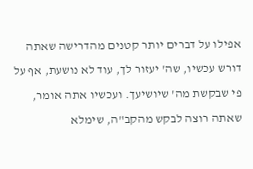אפילו על דברים יותר קטנים מהדרישה שאתה דורש עכשיו, שה' יעזור לך, עוד לא נושעת, אף על פי שבקשת מה' שיושיעך. ועכשיו אתה אומר, שאתה רוצה לבקש מהקב"ה, שימלא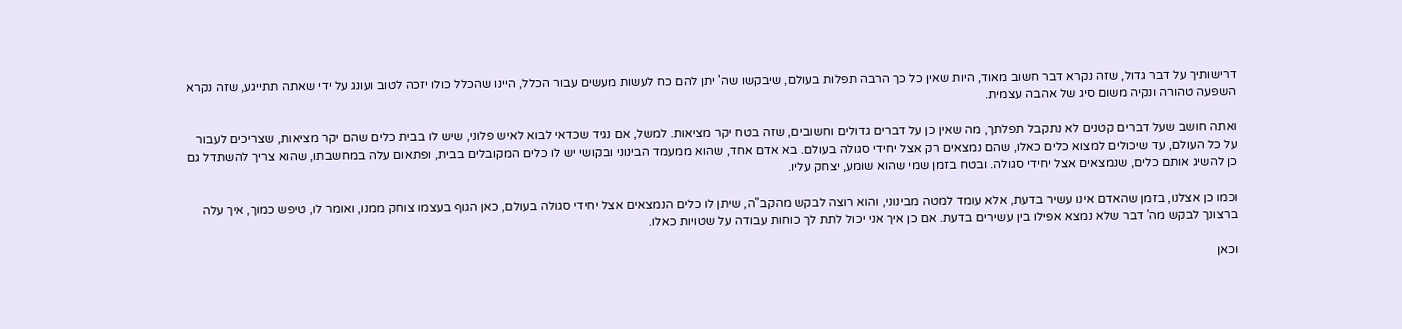דרישותיך על דבר גדול, שזה נקרא דבר חשוב מאוד, היות שאין כל כך הרבה תפלות בעולם, שיבקשו שה' יתן להם כח לעשות מעשים עבור הכלל, היינו שהכלל כולו יזכה לטוב ועונג על ידי שאתה תתייגע, שזה נקרא השפעה טהורה ונקיה משום סיג של אהבה עצמית.

ואתה חושב שעל דברים קטנים לא נתקבל תפלתך, מה שאין כן על דברים גדולים וחשובים, שזה בטח יקר מציאות. למשל, אם נגיד שכדאי לבוא לאיש פלוני, שיש לו בבית כלים שהם יקר מציאות, שצריכים לעבור על כל העולם, עד שיכולים למצוא כלים כאלו, שהם נמצאים רק אצל יחידי סגולה בעולם. בא אדם אחד, שהוא ממעמד הבינוני ובקושי יש לו כלים המקובלים בבית, ופתאום עלה במחשבתו, שהוא צריך להשתדל גם כן להשיג אותם כלים, שנמצאים אצל יחידי סגולה. ובטח בזמן שמי שהוא שומע, יצחק עליו.

וכמו כן אצלנו, בזמן שהאדם אינו עשיר בדעת, אלא עומד למטה מבינוני, והוא רוצה לבקש מהקב"ה, שיתן לו כלים הנמצאים אצל יחידי סגולה בעולם, כאן הגוף בעצמו צוחק ממנו, ואומר לו, טיפש כמוך, איך עלה ברצונך לבקש מה' דבר שלא נמצא אפילו בין עשירים בדעת. אם כן איך אני יכול לתת לך כוחות עבודה על שטויות כאלו.

וכאן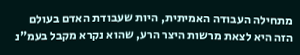מתחילה העבודה האמיתית, היות שעבודת האדם בעולם הזה היא לצאת מרשות היצר הרע, שהוא נקרא מקבל בעמ"נ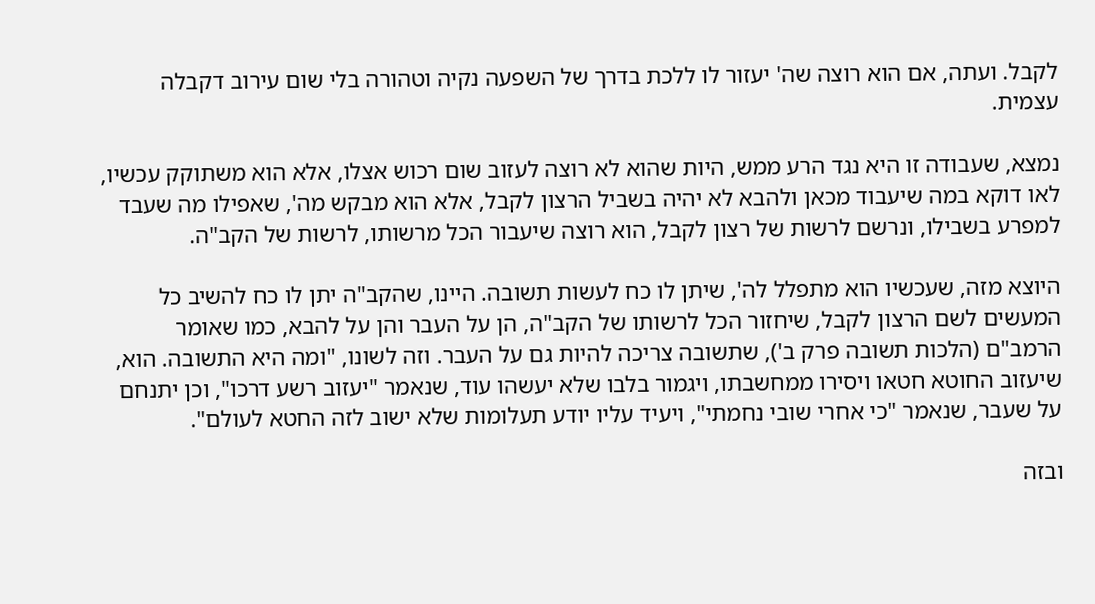לקבל. ועתה, אם הוא רוצה שה' יעזור לו ללכת בדרך של השפעה נקיה וטהורה בלי שום עירוב דקבלה עצמית.

נמצא, שעבודה זו היא נגד הרע ממש, היות שהוא לא רוצה לעזוב שום רכוש אצלו, אלא הוא משתוקק עכשיו, לאו דוקא במה שיעבוד מכאן ולהבא לא יהיה בשביל הרצון לקבל, אלא הוא מבקש מה', שאפילו מה שעבד למפרע בשבילו, ונרשם לרשות של רצון לקבל, הוא רוצה שיעבור הכל מרשותו, לרשות של הקב"ה.

היוצא מזה, שעכשיו הוא מתפלל לה', שיתן לו כח לעשות תשובה. היינו, שהקב"ה יתן לו כח להשיב כל המעשים לשם הרצון לקבל, שיחזור הכל לרשותו של הקב"ה, הן על העבר והן על להבא, כמו שאומר הרמב"ם (הלכות תשובה פרק ב'), שתשובה צריכה להיות גם על העבר. וזה לשונו, "ומה היא התשובה. הוא, שיעזוב החוטא חטאו ויסירו ממחשבתו, ויגמור בלבו שלא יעשהו עוד, שנאמר "יעזוב רשע דרכו", וכן יתנחם על שעבר, שנאמר "כי אחרי שובי נחמתי", ויעיד עליו יודע תעלומות שלא ישוב לזה החטא לעולם".

ובזה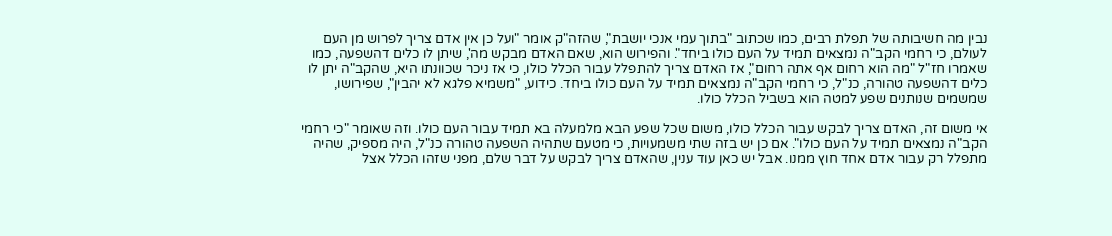נבין מה חשיבותה של תפלת רבים, כמו שכתוב "בתוך עמי אנכי יושבת", שהזה"ק אומר "ועל כן אין אדם צריך לפרוש מן העם לעולם, כי רחמי הקב"ה נמצאים תמיד על העם כולו ביחד". והפירוש הוא, שאם האדם מבקש מה', שיתן לו כלים דהשפעה, כמו שאמרו חז"ל "מה הוא רחום אף אתה רחום", אז האדם צריך להתפלל עבור הכלל כולו, כי אז ניכר שכוונתו היא, שהקב"ה יתן לו כלים דהשפעה טהורה, כנ"ל, כי רחמי הקב"ה נמצאים תמיד על העם כולו ביחד. כידוע, "משמיא פלגא לא יהבין", שפירושו, שמשמים שנותנים שפע למטה הוא בשביל הכלל כולו.

אי משום זה, האדם צריך לבקש עבור הכלל כולו, משום שכל שפע הבא מלמעלה בא תמיד עבור העם כולו. וזה שאומר "כי רחמי הקב"ה נמצאים תמיד על העם כולו". אם כן יש בזה שתי משמעויות, כי מטעם שתהיה השפעה טהורה כנ"ל, היה מספיק, שהיה מתפלל רק עבור אדם אחד חוץ ממנו. אבל יש כאן עוד ענין, שהאדם צריך לבקש על דבר שלם, מפני שזהו הכלל אצל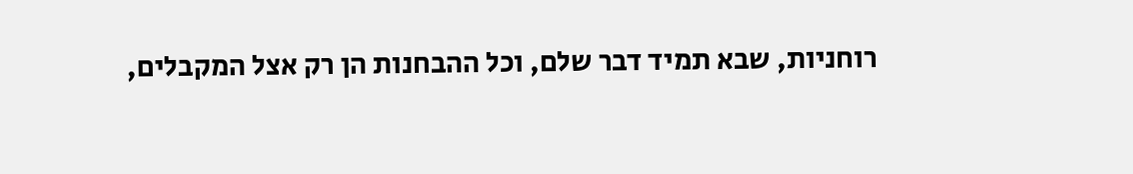רוחניות, שבא תמיד דבר שלם, וכל ההבחנות הן רק אצל המקבלים,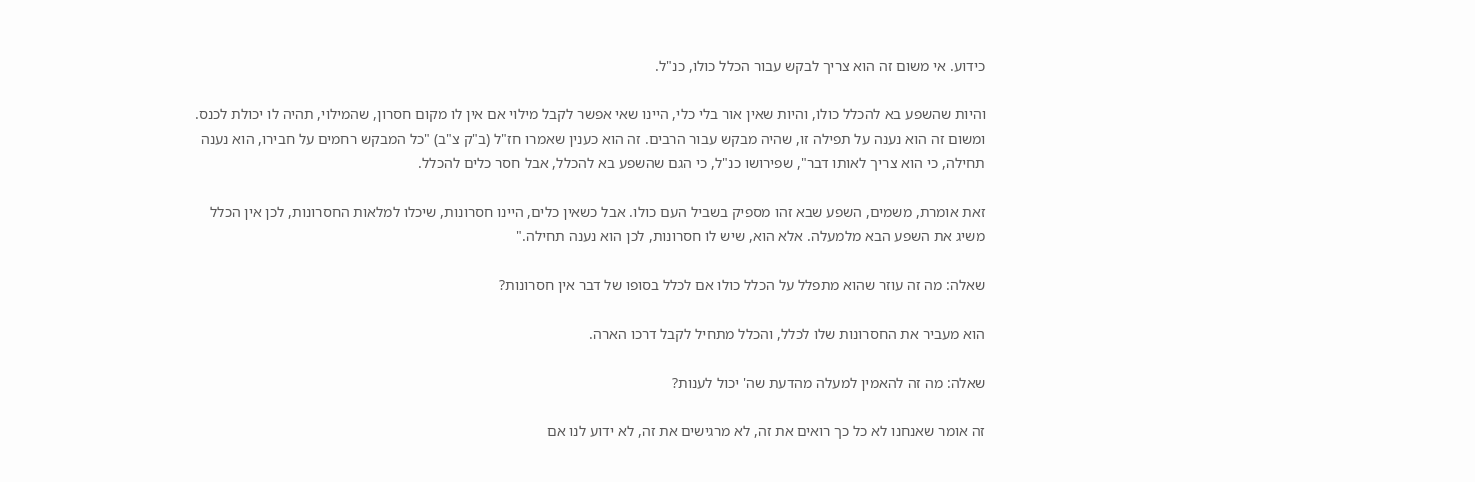כידוע. אי משום זה הוא צריך לבקש עבור הכלל כולו, כנ"ל.

והיות שהשפע בא להכלל כולו, והיות שאין אור בלי כלי, היינו שאי אפשר לקבל מילוי אם אין לו מקום חסרון, שהמילוי, תהיה לו יכולת לכנס. ומשום זה הוא נענה על תפילה זו, שהיה מבקש עבור הרבים. זה הוא כענין שאמרו חז"ל (ב"ק צ"ב) "כל המבקש רחמים על חבירו, הוא נענה תחילה, כי הוא צריך לאותו דבר", שפירושו כנ"ל, כי הגם שהשפע בא להכלל, אבל חסר כלים להכלל.

זאת אומרת, משמים, השפע שבא זהו מספיק בשביל העם כולו. אבל כשאין כלים, היינו חסרונות, שיכלו למלאות החסרונות, לכן אין הכלל משיג את השפע הבא מלמעלה. אלא הוא, שיש לו חסרונות, לכן הוא נענה תחילה."

שאלה: מה זה עוזר שהוא מתפלל על הכלל כולו אם לכלל בסופו של דבר אין חסרונות?

הוא מעביר את החסרונות שלו לכלל, והכלל מתחיל לקבל דרכו הארה.

שאלה: מה זה להאמין למעלה מהדעת שה' יכול לענות?

זה אומר שאנחנו לא כל כך רואים את זה, לא מרגישים את זה, לא ידוע לנו אם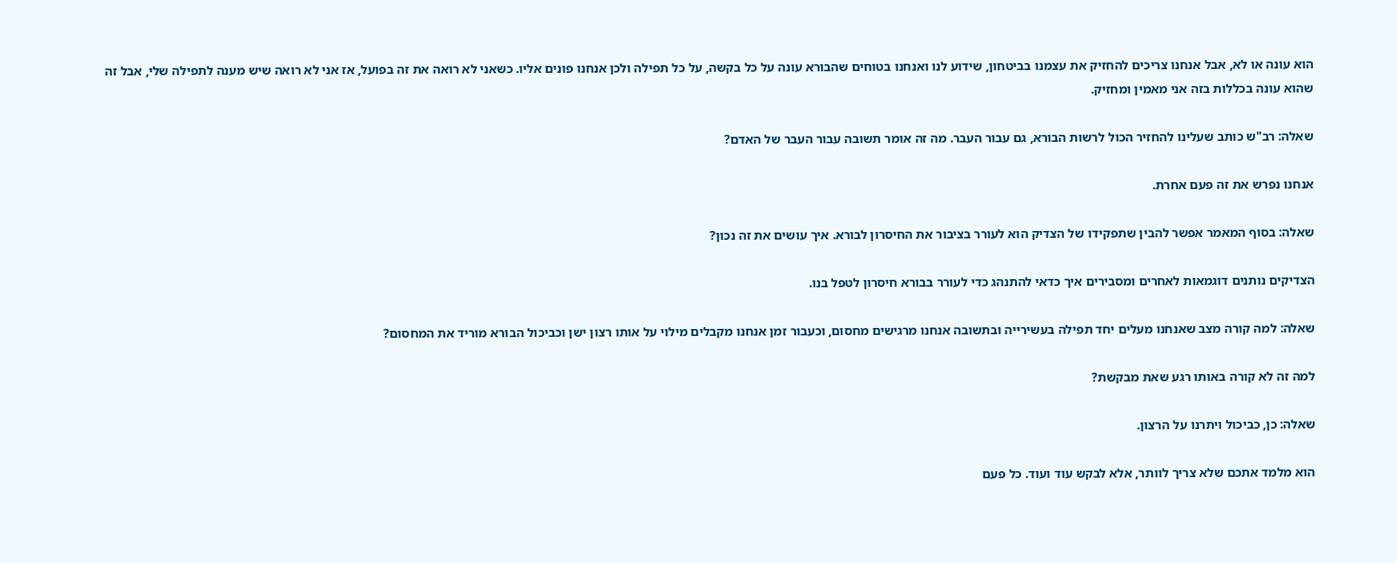הוא עונה או לא, אבל אנחנו צריכים להחזיק את עצמנו בביטחון, שידוע לנו ואנחנו בטוחים שהבורא עונה על כל בקשה, על כל תפילה ולכן אנחנו פונים אליו. כשאני לא רואה את זה בפועל, אז אני לא רואה שיש מענה לתפילה שלי, אבל זה שהוא עונה בכללות בזה אני מאמין ומחזיק.

שאלה: רב"ש כותב שעלינו להחזיר הכול לרשות הבורא, גם עבור העבר. מה זה אומר תשובה עבור העבר של האדם?

אנחנו נפרש את זה פעם אחרת.

שאלה: בסוף המאמר אפשר להבין שתפקידו של הצדיק הוא לעורר בציבור את החיסרון לבורא. איך עושים את זה נכון?

הצדיקים נותנים דוגמאות לאחרים ומסבירים איך כדאי להתנהג כדי לעורר בבורא חיסרון לטפל בנו.

שאלה: למה קורה מצב שאנחנו מעלים יחד תפילה בעשירייה ובתשובה אנחנו מרגישים מחסום, וכעבור זמן אנחנו מקבלים מילוי על אותו רצון ישן וכביכול הבורא מוריד את המחסום?

למה זה לא קורה באותו רגע שאת מבקשת?

שאלה: כן, כביכול ויתרנו על הרצון.

הוא מלמד אתכם שלא צריך לוותר, אלא לבקש עוד ועוד. כל פעם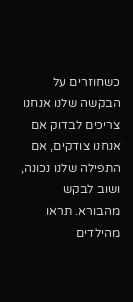כשחוזרים על הבקשה שלנו אנחנו צריכים לבדוק אם אנחנו צודקים, אם התפילה שלנו נכונה, ושוב לבקש מהבורא. תראו מהילדים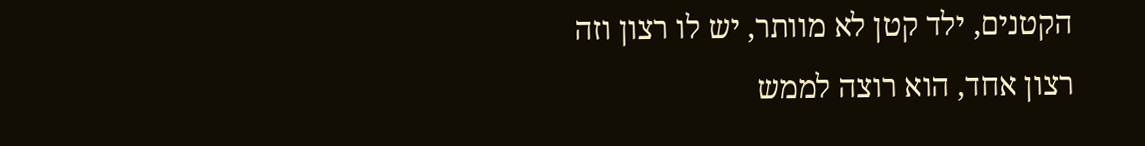הקטנים, ילד קטן לא מוותר, יש לו רצון וזה רצון אחד, הוא רוצה לממש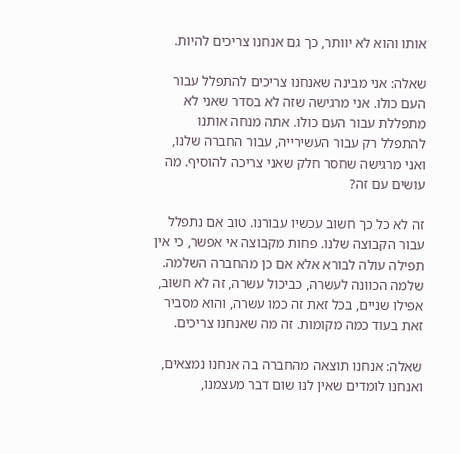אותו והוא לא יוותר, כך גם אנחנו צריכים להיות.

שאלה: אני מבינה שאנחנו צריכים להתפלל עבור העם כולו. אני מרגישה שזה לא בסדר שאני לא מתפללת עבור העם כולו. אתה מנחה אותנו להתפלל רק עבור העשירייה, עבור החברה שלנו, ואני מרגישה שחסר חלק שאני צריכה להוסיף. מה עושים עם זה?

זה לא כל כך חשוב עכשיו עבורנו. טוב אם נתפלל עבור הקבוצה שלנו. פחות מקבוצה אי אפשר, כי אין תפילה עולה לבורא אלא אם כן מהחברה השלמה. שלמה הכוונה לעשרה, כביכול עשרה, זה לא חשוב, אפילו שניים, בכל זאת זה כמו עשרה, והוא מסביר זאת בעוד כמה מקומות. זה מה שאנחנו צריכים.

שאלה: אנחנו תוצאה מהחברה בה אנחנו נמצאים, ואנחנו לומדים שאין לנו שום דבר מעצמנו,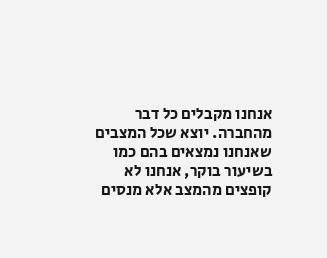אנחנו מקבלים כל דבר מהחברה. יוצא שכל המצבים שאנחנו נמצאים בהם כמו בשיעור בוקר, אנחנו לא קופצים מהמצב אלא מנסים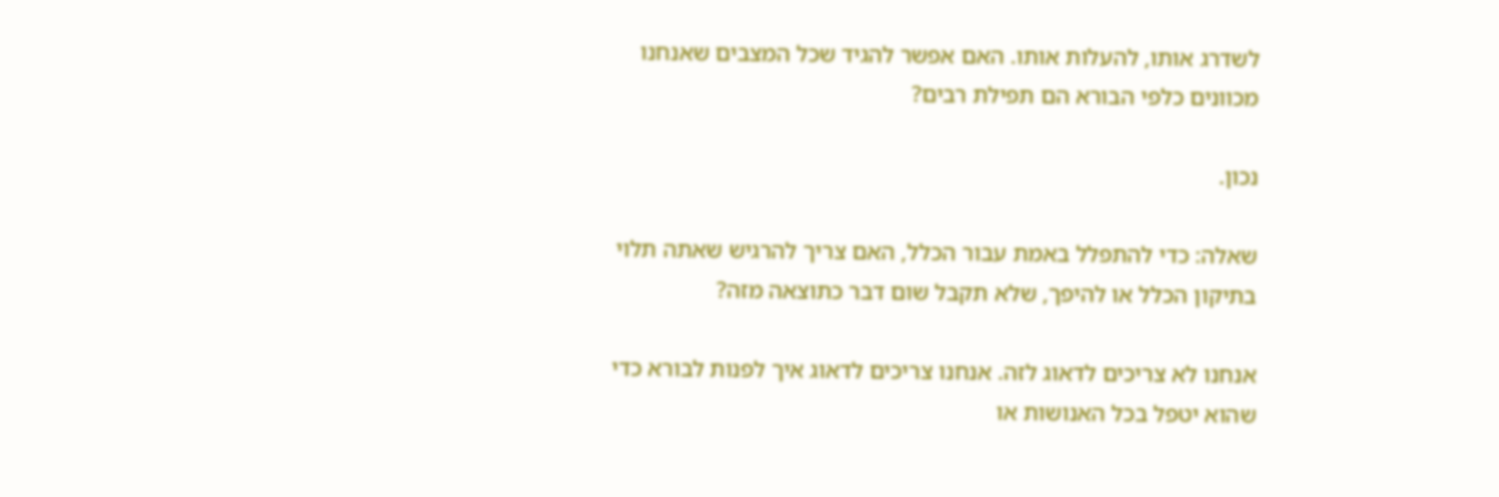לשדרג אותו, להעלות אותו. האם אפשר להגיד שכל המצבים שאנחנו מכוונים כלפי הבורא הם תפילת רבים?

נכון.

שאלה: כדי להתפלל באמת עבור הכלל, האם צריך להרגיש שאתה תלוי בתיקון הכלל או להיפך, שלא תקבל שום דבר כתוצאה מזה?

אנחנו לא צריכים לדאוג לזה. אנחנו צריכים לדאוג איך לפנות לבורא כדי שהוא יטפל בכל האנושות או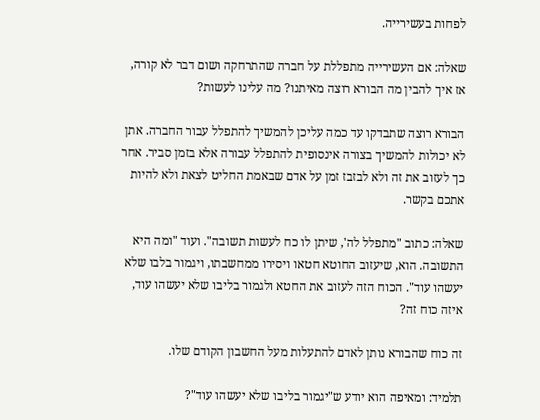לפחות בעשירייה.

שאלה: אם העשירייה מתפללת על חברה שהתרחקה ושום דבר לא קורה, אז איך להבין מה הבורא רוצה מאיתנו? מה עלינו לעשות?

הבורא רוצה שתבדקו עד כמה עליכן להמשיך להתפלל עבור החברה. אתן לא יכולות להמשיך בצורה אינסופית להתפלל עבורה אלא בזמן סביר. אחר כך לעזוב את זה ולא לבזבז זמן על אדם שבאמת החליט לצאת ולא להיות אתכם בקשר.

שאלה: כתוב "מתפלל לה', שיתן לו כח לעשות תשובה". ועוד "ומה היא התשובה. הוא, שיעזוב החוטא חטאו ויסירו ממחשבתו, ויגמור בלבו שלא יעשהו עוד". הכוח הזה לעזוב את החטא ולגמור בליבו שלא יעשהו עוד, איזה כוח זה?

זה כוח שהבורא נותן לאדם להתעלות מעל החשבון הקודם שלו.

תלמיד: ומאיפה הוא יודע ש"יגמור בליבו שלא יעשהו עוד"?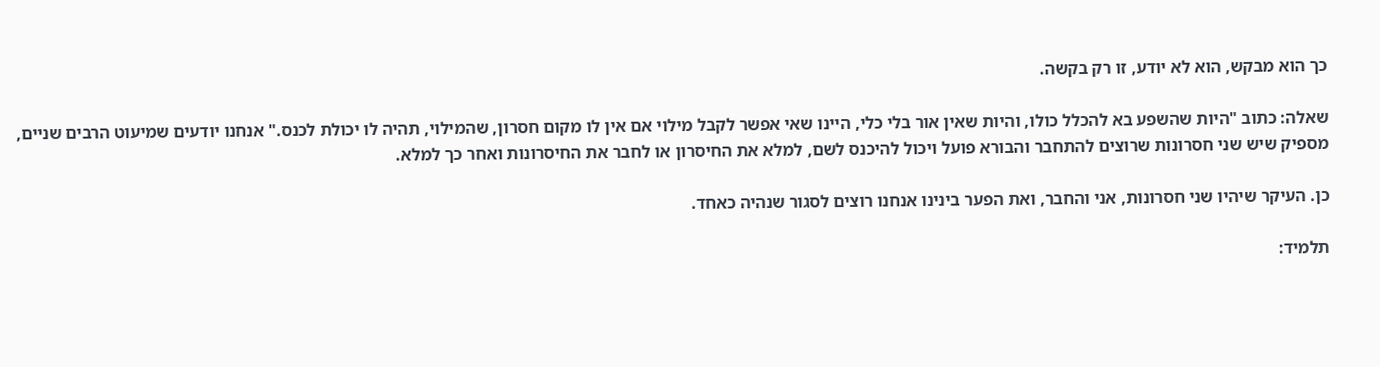כך הוא מבקש, הוא לא יודע, זו רק בקשה.

שאלה: כתוב "היות שהשפע בא להכלל כולו, והיות שאין אור בלי כלי, היינו שאי אפשר לקבל מילוי אם אין לו מקום חסרון, שהמילוי, תהיה לו יכולת לכנס." אנחנו יודעים שמיעוט הרבים שניים, מספיק שיש שני חסרונות שרוצים להתחבר והבורא פועל ויכול להיכנס לשם, למלא את החיסרון או לחבר את החיסרונות ואחר כך למלא.

כן. העיקר שיהיו שני חסרונות, אני והחבר, ואת הפער בינינו אנחנו רוצים לסגור שנהיה כאחד.

תלמיד: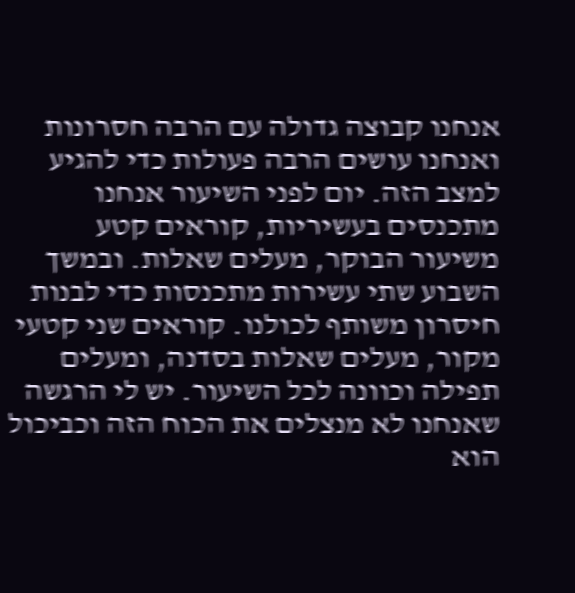אנחנו קבוצה גדולה עם הרבה חסרונות ואנחנו עושים הרבה פעולות כדי להגיע למצב הזה. יום לפני השיעור אנחנו מתכנסים בעשיריות, קוראים קטע משיעור הבוקר, מעלים שאלות. ובמשך השבוע שתי עשירות מתכנסות כדי לבנות חיסרון משותף לכולנו. קוראים שני קטעי מקור, מעלים שאלות בסדנה, ומעלים תפילה וכוונה לכל השיעור. יש לי הרגשה שאנחנו לא מנצלים את הכוח הזה וכביכול הוא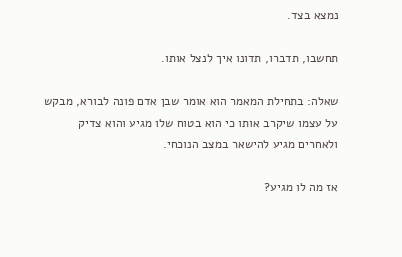נמצא בצד.

תחשבו, תדברו, תדונו איך לנצל אותו.

שאלה: בתחילת המאמר הוא אומר שבן אדם פונה לבורא, מבקש על עצמו שיקרב אותו כי הוא בטוח שלו מגיע והוא צדיק ולאחרים מגיע להישאר במצב הנוכחי.

אז מה לו מגיע?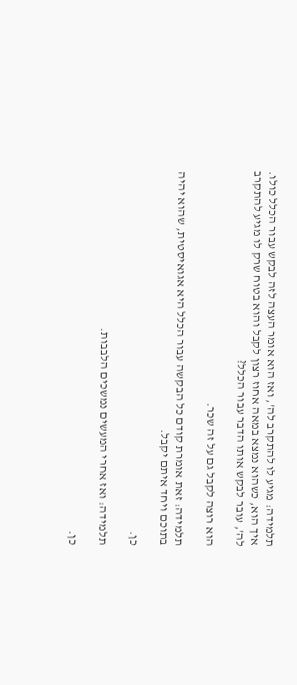תלמידה: מגיע לו להתקרב לה', ואז הוא אומר העצה לזה לבקש עבור הכלל כולו. איך הוא, כשהוא נמצא במאה אחוז רצון לקבל והוא בטוח שרק לו מגיע להתקרב לה', עובר לבקש אותו הדבר עבור הכלל?

הוא רוצה לקבל גם על זה שכר.

תלמידה: זאת אומרת קודם כל הבקשה עבור הכלל היא אגואיסטית, שהוא יהיה בתוכם ויחד איתם יקבל.

כן.

תלמידה: ואז אחרי המעשים נמשכים הלבבות.

כן.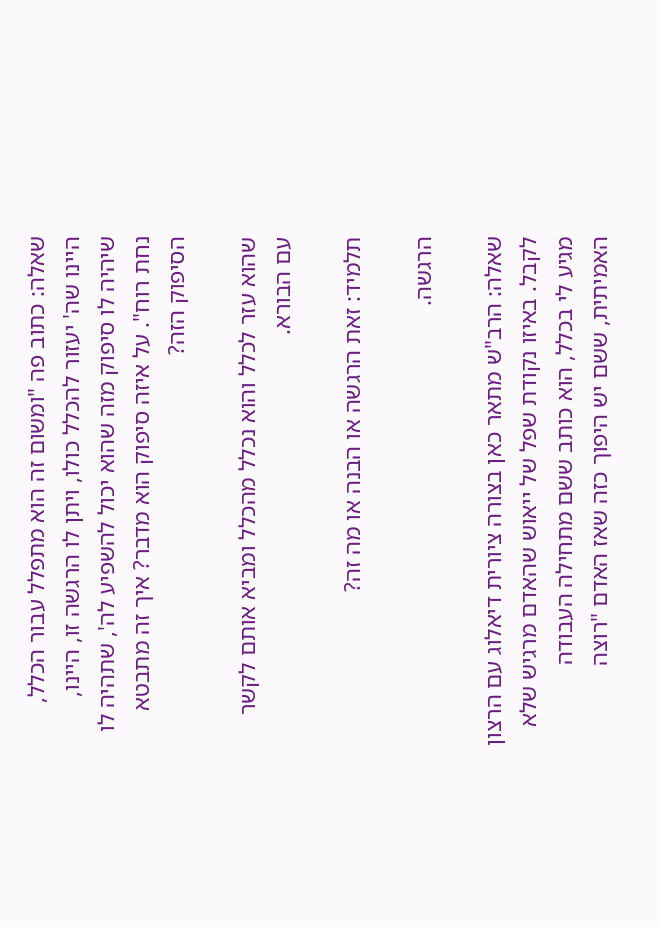שאלה: כתוב פה "ומשום זה הוא מתפלל עבור הכלל, היינו שה' יעזור להכלל כולו, ויתן לו הרגשה זו, היינו, שיהיה לו סיפוק מזה שהוא יכול להשפיע לה', שתהיה לו נחת רוח". על איזה סיפוק הוא מדבר? איך זה מתבטא הסיפוק הזה?

שהוא עזר לכלל והוא נכלל מהכלל ומביא אותם לקשר עם הבורא.

תלמיד: זאת הרגשה או הבנה או מה זה?

הרגשה.

שאלה: הרב"ש מתאר כאן בצורה ציורית דיאלוג עם הרצון לקבל. באיזו נקודת שפל של ייאוש שהאדם מרגיש שלא מגיע לי בכלל, הוא כותב ששם מתחילה העבודה האמיתית, ששם יש היפוך כזה שאז האדם "רוצה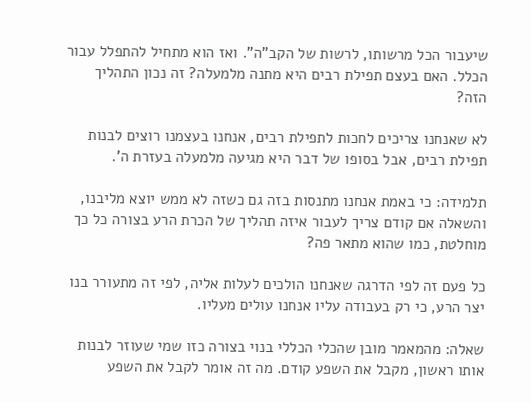שיעבור הכל מרשותו, לרשות של הקב"ה". ואז הוא מתחיל להתפלל עבור הכלל. האם בעצם תפילת רבים היא מתנה מלמעלה? זה נכון התהליך הזה?

לא שאנחנו צריכים לחכות לתפילת רבים, אנחנו בעצמנו רוצים לבנות תפילת רבים, אבל בסופו של דבר היא מגיעה מלמעלה בעזרת ה'.

תלמידה: כי באמת אנחנו מתנסות בזה גם כשזה לא ממש יוצא מליבנו, והשאלה אם קודם צריך לעבור איזה תהליך של הכרת הרע בצורה כל כך מוחלטת, כמו שהוא מתאר פה?

כל פעם זה לפי הדרגה שאנחנו הולכים לעלות אליה, לפי זה מתעורר בנו יצר הרע, כי רק בעבודה עליו אנחנו עולים מעליו.

שאלה: מהמאמר מובן שהכלי הכללי בנוי בצורה כזו שמי שעוזר לבנות אותו ראשון, מקבל את השפע קודם. מה זה אומר לקבל את השפע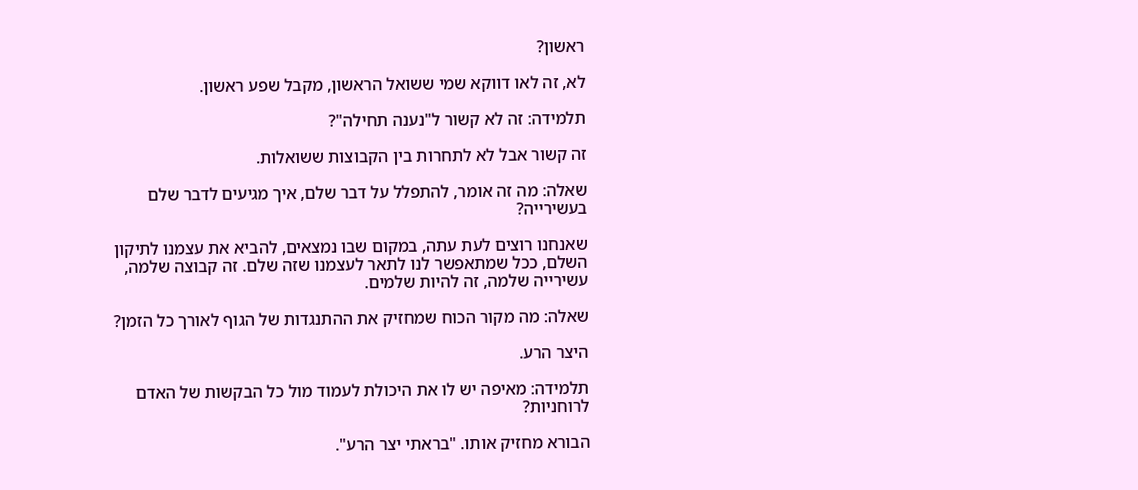ראשון?

לא, זה לאו דווקא שמי ששואל הראשון, מקבל שפע ראשון.

תלמידה: זה לא קשור ל"נענה תחילה"?

זה קשור אבל לא לתחרות בין הקבוצות ששואלות.

שאלה: מה זה אומר, להתפלל על דבר שלם, איך מגיעים לדבר שלם בעשירייה?

שאנחנו רוצים לעת עתה, במקום שבו נמצאים, להביא את עצמנו לתיקון השלם, ככל שמתאפשר לנו לתאר לעצמנו שזה שלם. זה קבוצה שלמה, עשירייה שלמה, זה להיות שלמים.

שאלה: מה מקור הכוח שמחזיק את ההתנגדות של הגוף לאורך כל הזמן?

היצר הרע.

תלמידה: מאיפה יש לו את היכולת לעמוד מול כל הבקשות של האדם לרוחניות?

הבורא מחזיק אותו. "בראתי יצר הרע".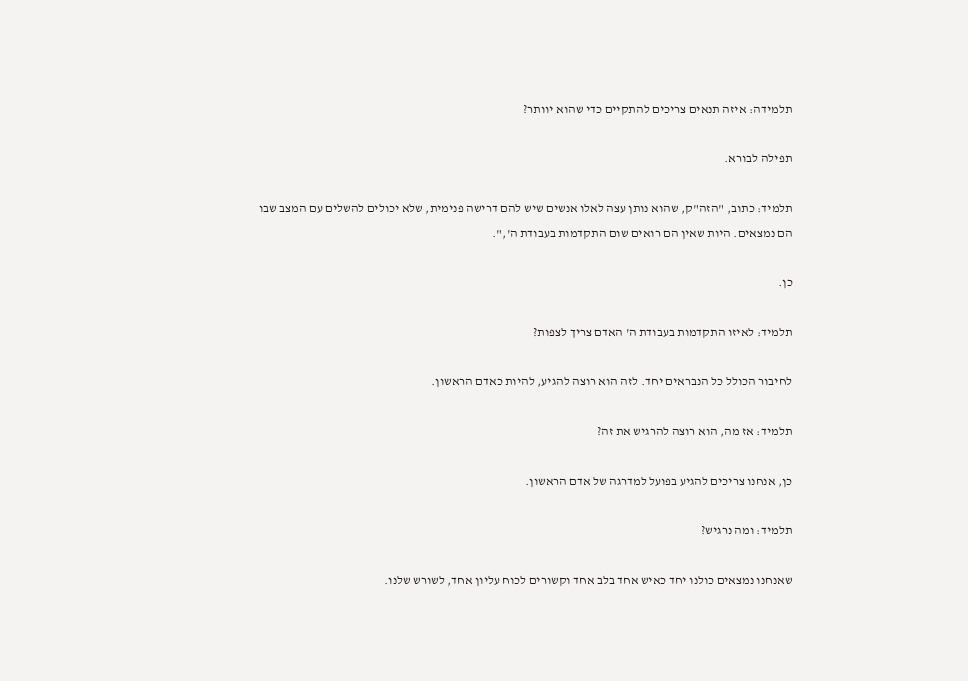תלמידה: איזה תנאים צריכים להתקיים כדי שהוא יוותר?

תפילה לבורא.

תלמיד: כתוב, "הזה"ק, שהוא נותן עצה לאלו אנשים שיש להם דרישה פנימית, שלא יכולים להשלים עם המצב שבו הם נמצאים. היות שאין הם רואים שום התקדמות בעבודת ה',".

כן.

תלמיד: לאיזו התקדמות בעבודת ה' האדם צריך לצפות?

לחיבור הכולל כל הנבראים יחד. לזה הוא רוצה להגיע, להיות כאדם הראשון.

תלמיד: אז מה, הוא רוצה להרגיש את זה?

כן, אנחנו צריכים להגיע בפועל למדרגה של אדם הראשון.

תלמיד: ומה נרגיש?

שאנחנו נמצאים כולנו יחד כאיש אחד בלב אחד וקשורים לכוח עליון אחד, לשורש שלנו.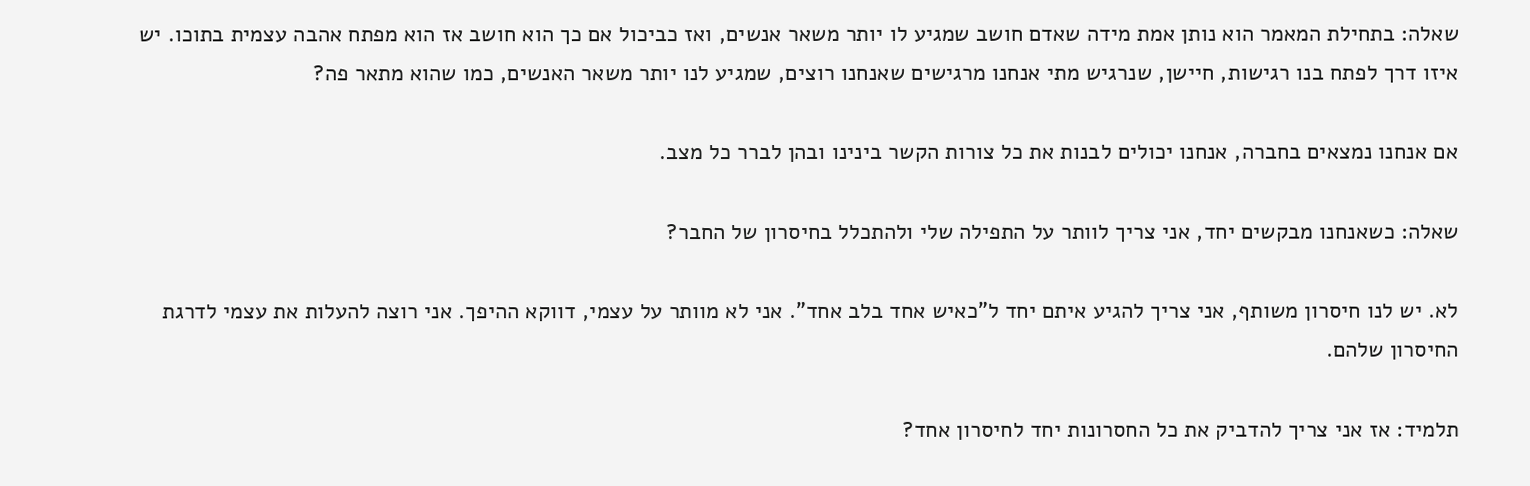שאלה: בתחילת המאמר הוא נותן אמת מידה שאדם חושב שמגיע לו יותר משאר אנשים, ואז כביכול אם כך הוא חושב אז הוא מפתח אהבה עצמית בתוכו. יש איזו דרך לפתח בנו רגישות, חיישן, שנרגיש מתי אנחנו מרגישים שאנחנו רוצים, שמגיע לנו יותר משאר האנשים, כמו שהוא מתאר פה?

אם אנחנו נמצאים בחברה, אנחנו יכולים לבנות את כל צורות הקשר בינינו ובהן לברר כל מצב.

שאלה: כשאנחנו מבקשים יחד, אני צריך לוותר על התפילה שלי ולהתכלל בחיסרון של החבר?

לא. יש לנו חיסרון משותף, אני צריך להגיע איתם יחד ל"כאיש אחד בלב אחד". אני לא מוותר על עצמי, דווקא ההיפך. אני רוצה להעלות את עצמי לדרגת החיסרון שלהם.

תלמיד: אז אני צריך להדביק את כל החסרונות יחד לחיסרון אחד?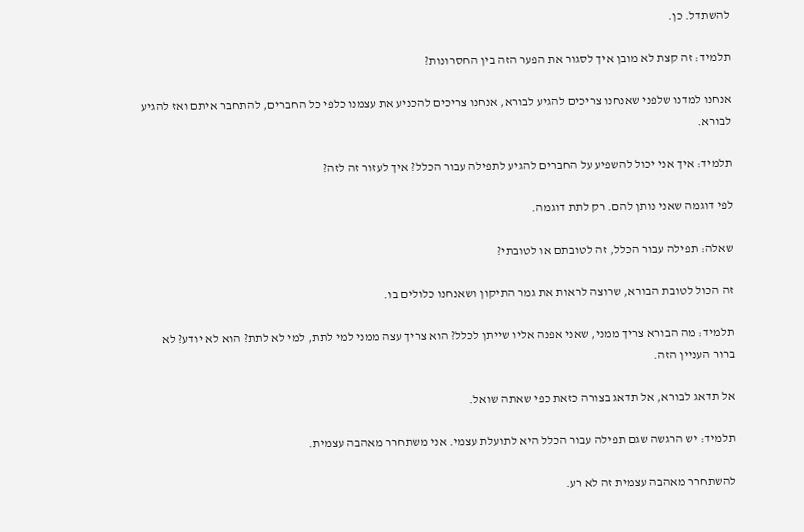להשתדל. כן.

תלמיד: זה קצת לא מובן איך לסגור את הפער הזה בין החסרונות?

אנחנו למדנו שלפני שאנחנו צריכים להגיע לבורא, אנחנו צריכים להכניע את עצמנו כלפי כל החברים, להתחבר איתם ואז להגיע לבורא.

תלמיד: איך אני יכול להשפיע על החברים להגיע לתפילה עבור הכלל? איך לעזור זה לזה?

לפי דוגמה שאני נותן להם. רק לתת דוגמה.

שאלה: תפילה עבור הכלל, זה לטובתם או לטובתי?

זה הכול לטובת הבורא, שרוצה לראות את גמר התיקון ושאנחנו כלולים בו.

תלמיד: מה הבורא צריך ממני, שאני אפנה אליו שייתן לכלל? הוא צריך עצה ממני למי לתת, למי לא לתת? הוא לא יודע? לא ברור העניין הזה.

אל תדאג לבורא, אל תדאג בצורה כזאת כפי שאתה שואל.

תלמיד: יש הרגשה שגם תפילה עבור הכלל היא לתועלת עצמי. אני משתחרר מאהבה עצמית.

להשתחרר מאהבה עצמית זה לא רע.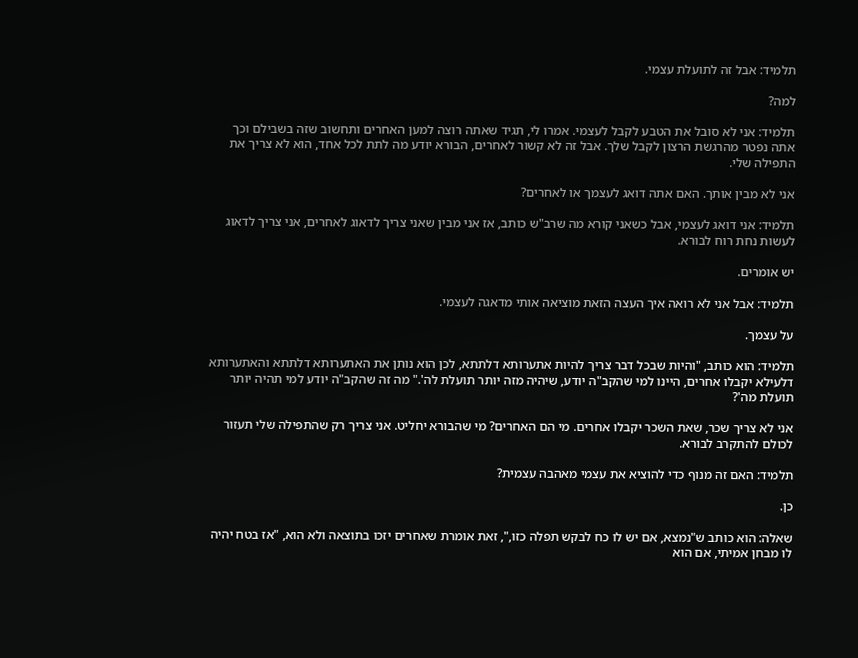תלמיד: אבל זה לתועלת עצמי.

למה?

תלמיד: אני לא סובל את הטבע לקבל לעצמי. אמרו לי, תגיד שאתה רוצה למען האחרים ותחשוב שזה בשבילם וכך אתה נפטר מהרגשת הרצון לקבל שלך. אבל זה לא קשור לאחרים, הבורא יודע מה לתת לכל אחד, הוא לא צריך את התפילה שלי.

אני לא מבין אותך. האם אתה דואג לעצמך או לאחרים?

תלמיד: אני דואג לעצמי, אבל כשאני קורא מה שרב"ש כותב, אז אני מבין שאני צריך לדאוג לאחרים, אני צריך לדאוג לעשות נחת רוח לבורא.

יש אומרים.

תלמיד: אבל אני לא רואה איך העצה הזאת מוציאה אותי מדאגה לעצמי.

על עצמך.

תלמיד: הוא כותב, "והיות שבכל דבר צריך להיות אתערותא דלתתא, לכן הוא נותן את האתערותא דלתתא והאתערותא דלעילא יקבלו אחרים, היינו למי שהקב"ה יודע, שיהיה מזה יותר תועלת לה'." מה זה שהקב"ה יודע למי תהיה יותר תועלת מה'?

אני לא צריך שכר, שאת השכר יקבלו אחרים. מי הם האחרים? מי שהבורא יחליט. אני צריך רק שהתפילה שלי תעזור לכולם להתקרב לבורא.

תלמיד: האם זה מנוף כדי להוציא את עצמי מאהבה עצמית?

כן.

שאלה: הוא כותב ש"נמצא, אם יש לו כח לבקש תפלה כזו,", זאת אומרת שאחרים יזכו בתוצאה ולא הוא, "אז בטח יהיה לו מבחן אמיתי, אם הוא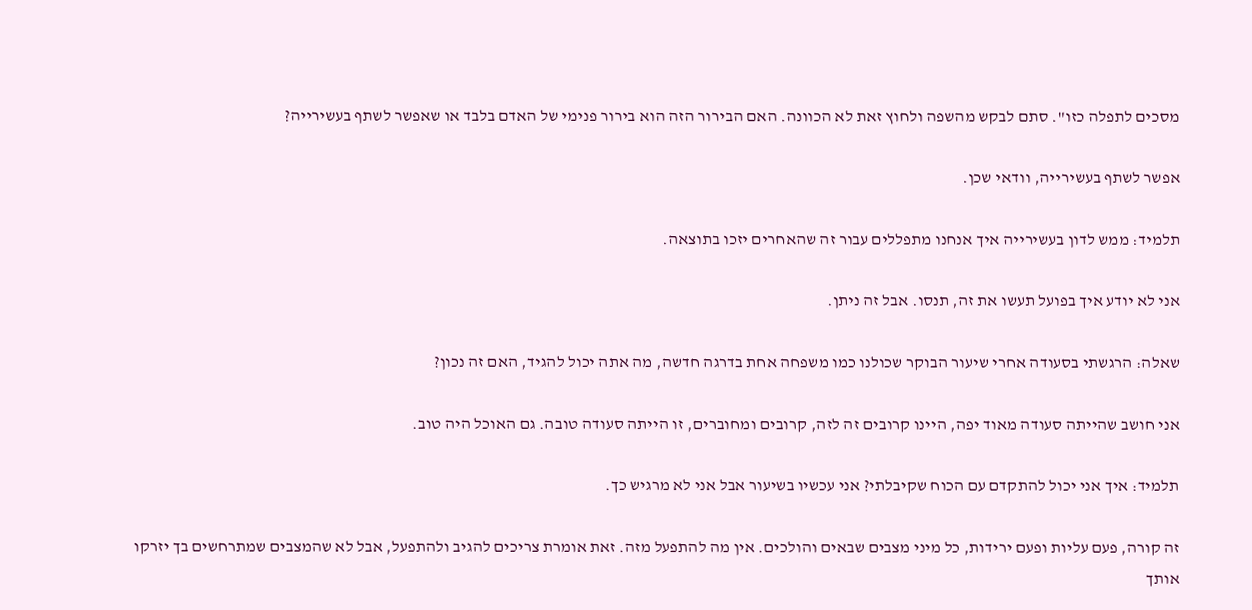מסכים לתפלה כזו". סתם לבקש מהשפה ולחוץ זאת לא הכוונה. האם הבירור הזה הוא בירור פנימי של האדם בלבד או שאפשר לשתף בעשירייה?

אפשר לשתף בעשירייה, וודאי שכן.

תלמיד: ממש לדון בעשירייה איך אנחנו מתפללים עבור זה שהאחרים יזכו בתוצאה.

אני לא יודע איך בפועל תעשו את זה, תנסו. אבל זה ניתן.

שאלה: הרגשתי בסעודה אחרי שיעור הבוקר שכולנו כמו משפחה אחת בדרגה חדשה, מה אתה יכול להגיד, האם זה נכון?

אני חושב שהייתה סעודה מאוד יפה, היינו קרובים זה לזה, קרובים ומחוברים, זו הייתה סעודה טובה. גם האוכל היה טוב.

תלמיד: איך אני יכול להתקדם עם הכוח שקיבלתי? אני עכשיו בשיעור אבל אני לא מרגיש כך.

זה קורה, פעם עליות ופעם ירידות, כל מיני מצבים שבאים והולכים. אין מה להתפעל מזה. זאת אומרת צריכים להגיב ולהתפעל, אבל לא שהמצבים שמתרחשים בך יזרקו אותך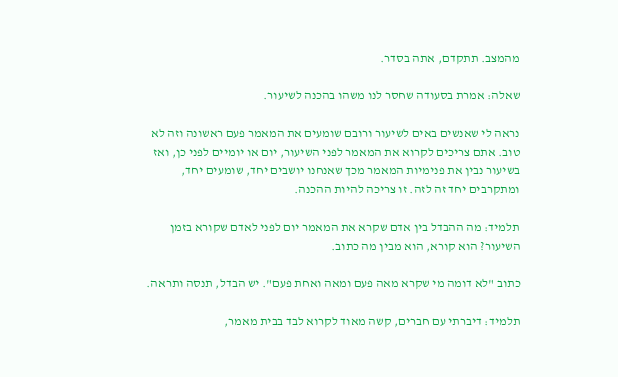מהמצב. תתקדם, אתה בסדר.

שאלה: אמרת בסעודה שחסר לנו משהו בהכנה לשיעור.

נראה לי שאנשים באים לשיעור ורובם שומעים את המאמר פעם ראשונה וזה לא טוב. אתם צריכים לקרוא את המאמר לפני השיעור, יום או יומיים לפני כן, ואז בשיעור נבין את פנימיות המאמר מכך שאנחנו יושבים יחד, שומעים יחד, ומתקרבים יחד זה לזה. זו צריכה להיות ההכנה.

תלמיד: מה ההבדל בין אדם שקרא את המאמר יום לפני לאדם שקורא בזמן השיעור? הוא קורא, הוא מבין מה כתוב.

כתוב "לא דומה מי שקרא מאה פעם ומאה ואחת פעם". יש הבדל, תנסה ותראה.

תלמיד: דיברתי עם חברים, קשה מאוד לקרוא לבד בבית מאמר,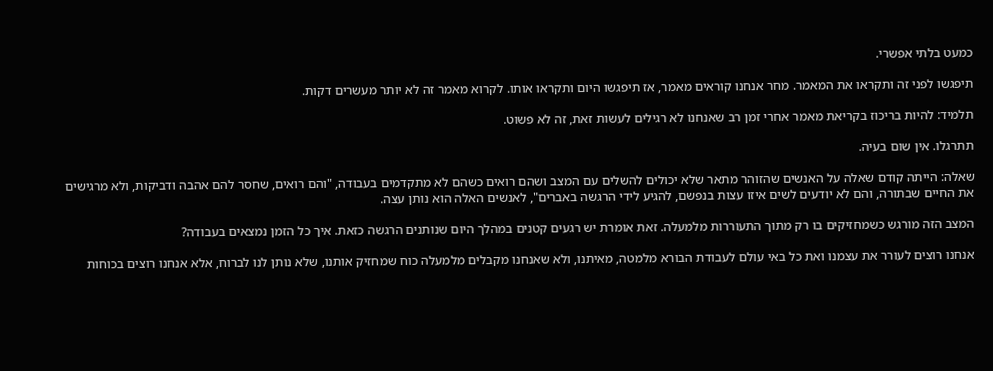כמעט בלתי אפשרי.

תיפגשו לפני זה ותקראו את המאמר. מחר אנחנו קוראים מאמר, אז תיפגשו היום ותקראו אותו. לקרוא מאמר זה לא יותר מעשרים דקות.

תלמיד: להיות בריכוז בקריאת מאמר אחרי זמן רב שאנחנו לא רגילים לעשות זאת, זה לא פשוט.

תתרגלו. אין שום בעיה.

שאלה: הייתה קודם שאלה על האנשים שהזוהר מתאר שלא יכולים להשלים עם המצב ושהם רואים כשהם לא מתקדמים בעבודה, "והם רואים, שחסר להם אהבה ודביקות, ולא מרגישים את החיים שבתורה, והם לא יודעים לשים איזו עצות בנפשם, להגיע לידי הרגשה באברים", לאנשים האלה הוא נותן עצה.

המצב הזה מורגש כשמחזיקים בו רק מתוך התעוררות מלמעלה. זאת אומרת יש רגעים קטנים במהלך היום שנותנים הרגשה כזאת. איך כל הזמן נמצאים בעבודה?

אנחנו רוצים לעורר את עצמנו ואת כל באי עולם לעבודת הבורא מלמטה, מאיתנו, ולא שאנחנו מקבלים מלמעלה כוח שמחזיק אותנו, שלא נותן לנו לברוח, אלא אנחנו רוצים בכוחות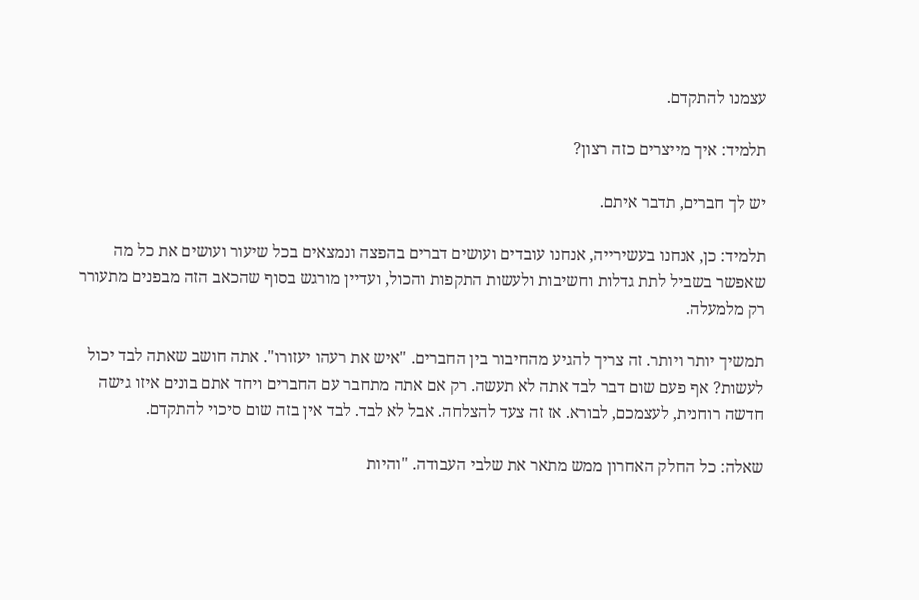עצמנו להתקדם.

תלמיד: איך מייצרים כזה רצון?

יש לך חברים, תדבר איתם.

תלמיד: כן, אנחנו בעשירייה, אנחנו עובדים ועושים דברים בהפצה ונמצאים בכל שיעור ועושים את כל מה שאפשר בשביל לתת גדלות וחשיבות ולעשות התקפות והכול, ועדיין מורגש בסוף שהכאב הזה מבפנים מתעורר רק מלמעלה.

תמשיך יותר ויותר. זה צריך להגיע מהחיבור בין החברים. "איש את רעהו יעזורו". אתה חושב שאתה לבד יכול לעשות? אף פעם שום דבר לבד אתה לא תעשה. רק אם אתה מתחבר עם החברים ויחד אתם בונים איזו גישה חדשה רוחנית, לעצמכם, לבורא. אז זה צעד להצלחה. אבל לא לבד. לבד אין בזה שום סיכוי להתקדם.

שאלה: כל החלק האחרון ממש מתאר את שלבי העבודה. "והיות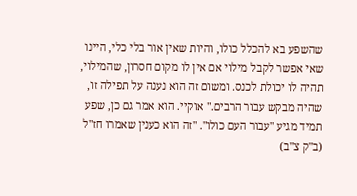שהשפע בא להכלל כולו, והיות שאין אור בלי כלי, היינו שאי אפשר לקבל מילוי אם אין לו מקום חסרון, שהמילוי, תהיה לו יכולת לכנס. ומשום זה הוא נענה על תפילה זו, שהיה מבקש עבור הרבים." אוקיי. הוא אמר גם כן, שפע תמיד מגיע "עבור העם כולו". "זה הוא כענין שאמרו חז"ל (ב"ק צ"ב)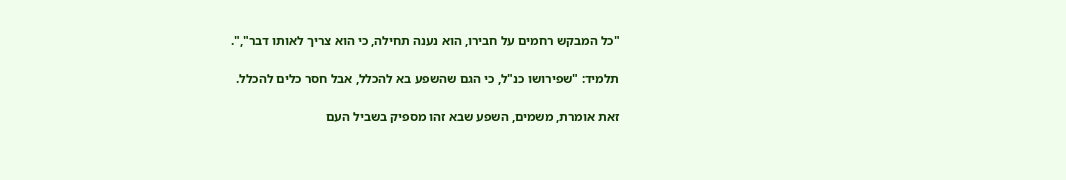"כל המבקש רחמים על חבירו, הוא נענה תחילה, כי הוא צריך לאותו דבר",".

תלמיד: "שפירושו כנ"ל, כי הגם שהשפע בא להכלל, אבל חסר כלים להכלל.

זאת אומרת, משמים, השפע שבא זהו מספיק בשביל העם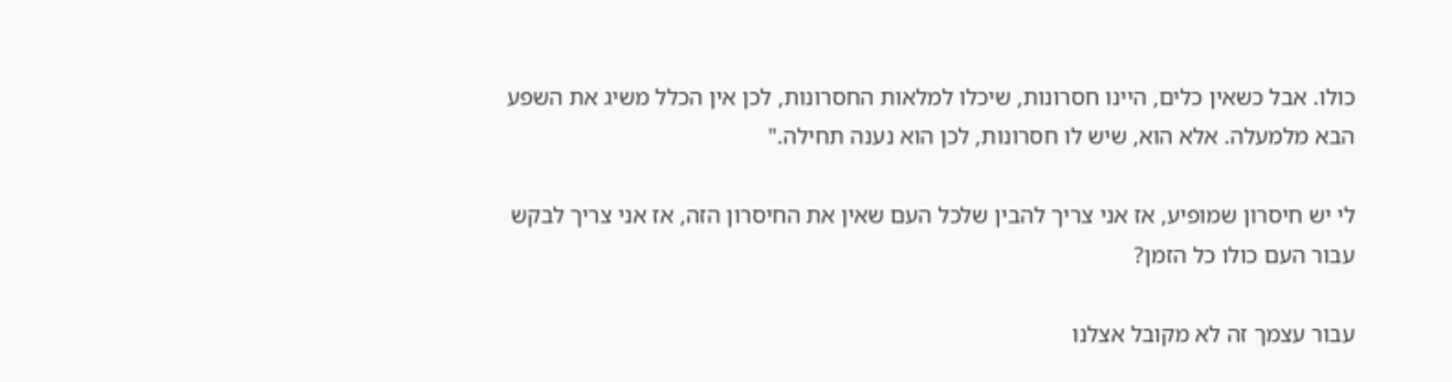כולו. אבל כשאין כלים, היינו חסרונות, שיכלו למלאות החסרונות, לכן אין הכלל משיג את השפע הבא מלמעלה. אלא הוא, שיש לו חסרונות, לכן הוא נענה תחילה."

לי יש חיסרון שמופיע, אז אני צריך להבין שלכל העם שאין את החיסרון הזה, אז אני צריך לבקש עבור העם כולו כל הזמן?

עבור עצמך זה לא מקובל אצלנו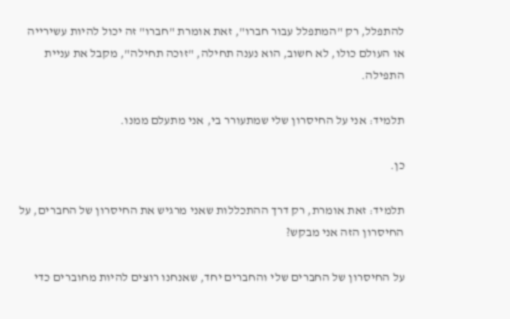להתפלל, רק "המתפלל עבור חברו", זאת אומרת "חברו" זה יכול להיות עשירייה או העולם כולו, לא חשוב, הוא נענה תחילה, "זוכה תחילה", מקבל את עניית התפילה.

תלמיד: אני על החיסרון שלי שמתעורר בי, אני מתעלם ממנו.

כן.

תלמיד: זאת אומרת, רק דרך ההתכללות שאני מרגיש את החיסרון של החברים, על החיסרון הזה אני מבקש?

על החיסרון של החברים שלי והחברים יחד, שאנחנו רוצים להיות מחוברים כדי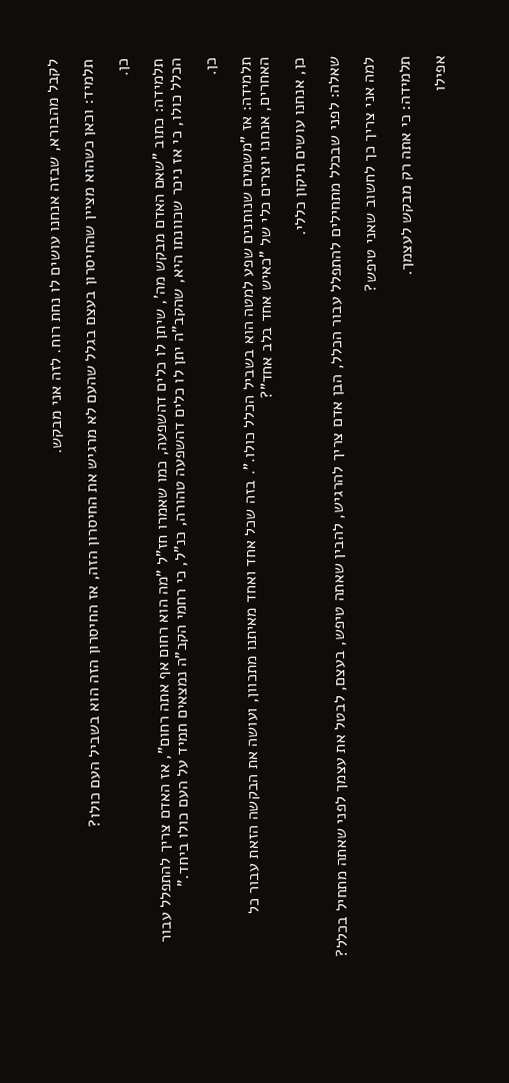לקבל מהבורא, שבזה אנחנו עושים לו נחת רוח. לזה אני מבקש.

תלמיד: וכאן כשהוא מציין שהחיסרון בעצם בגלל שהעם לא מרגיש את החיסרון הזה, אז החיסרון הזה הוא בשביל העם כולו?

כן.

תלמידה: כתוב "שאם האדם מבקש מה', שיתן לו כלים דהשפעה, כמו שאמרו חז"ל "מה הוא רחום אף אתה רחום", אז האדם צריך להתפלל עבור הכלל כולו, כי אז ניכר שכוונתו היא, שהקב"ה יתן לו כלים דהשפעה טהורה, כנ"ל, כי רחמי הקב"ה נמצאים תמיד על העם כולו ביחד."

כן.

תלמידה: אז "משמים שנותנים שפע למטה הוא בשביל הכלל כולו.". בזה שכל אחד ואחד מאיתנו מתכוון, ועושה את הבקשה הזאת עבור כל האחרים, אנחנו יוצרים כלי של "כאיש אחד בלב אחד"?

כן, אנחנו עושים תיקון כללי.

שאלה: לפני שבכלל מתחילים להתפלל עבור הכלל, הבן אדם צריך להרגיש, להבין שאתה טיפש, בעצם, לבטל את עצמך לפני שאתה מתחיל בכלל?

למה אני צריך כך לחשוב שאני טיפש?

תלמידה: כי אתה רק מבקש לעצמך.

אפילו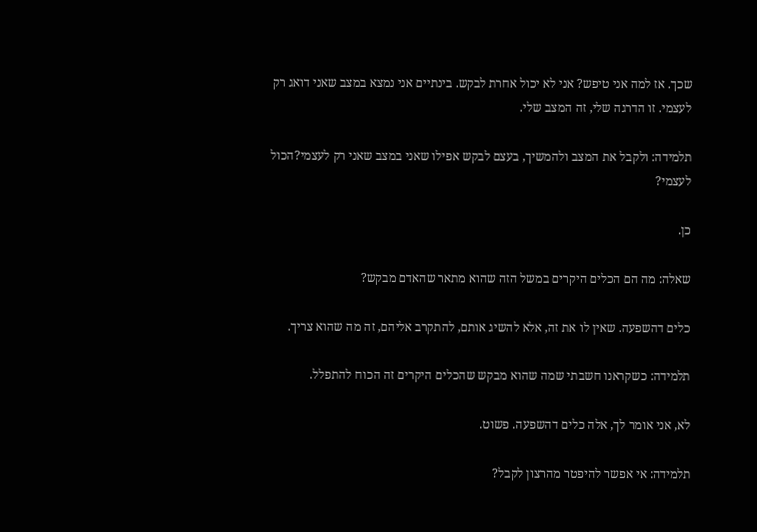שכך. אז למה אני טיפש? אני לא יכול אחרת לבקש. בינתיים אני נמצא במצב שאני דואג רק לעצמי. זו הדרגה שלי, זה המצב שלי.

תלמידה: ולקבל את המצב ולהמשיך, בעצם לבקש אפילו שאני במצב שאני רק לעצמי?הכול לעצמי?

כן.

שאלה: מה הם הכלים היקרים במשל הזה שהוא מתאר שהאדם מבקש?

כלים דהשפעה. שאין לו את זה, אלא להשיג אותם, להתקרב אליהם, זה מה שהוא צריך.

תלמידה: כשקראנו חשבתי שמה שהוא מבקש שהכלים היקרים זה הכוח להתפלל.

לא, אני אומר לך, אלה כלים דהשפעה. פשוט.

תלמידה: אי אפשר להיפטר מהרצון לקבל?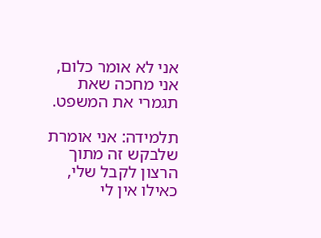אני לא אומר כלום, אני מחכה שאת תגמרי את המשפט.

תלמידה: אני אומרת שלבקש זה מתוך הרצון לקבל שלי, כאילו אין לי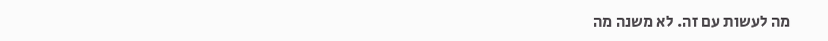מה לעשות עם זה. לא משנה מה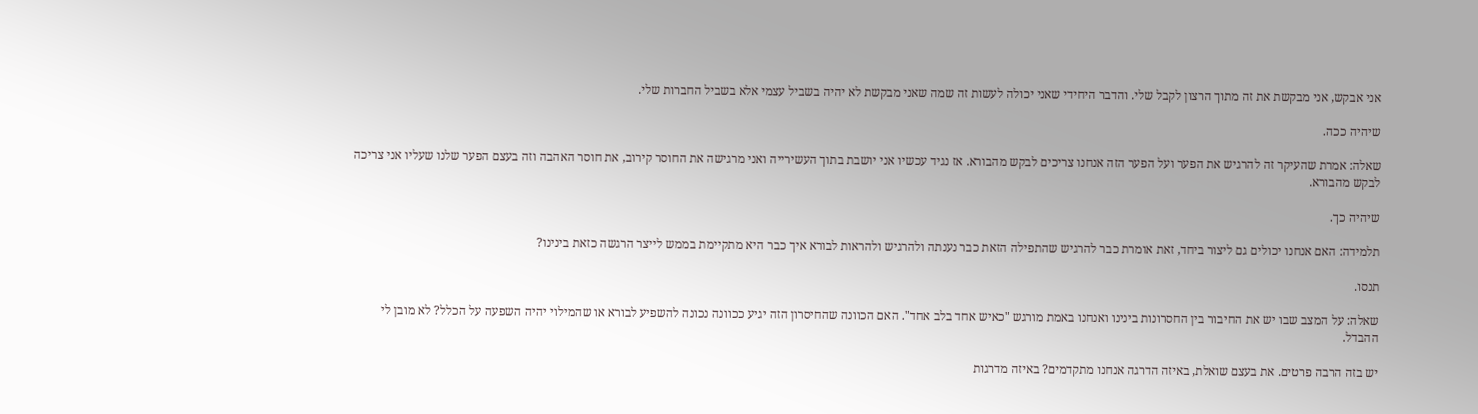אני אבקש, אני מבקשת את זה מתוך הרצון לקבל שלי. והדבר היחידי שאני יכולה לעשות זה שמה שאני מבקשת לא יהיה בשביל עצמי אלא בשביל החברות שלי.

שיהיה ככה.

שאלה: אמרת שהעיקר זה להרגיש את הפער ועל הפער הזה אנחנו צריכים לבקש מהבורא. אז נגיד עכשיו אני יושבת בתוך העשירייה ואני מרגישה את החוסר קירוב, את חוסר האהבה וזה בעצם הפער שלנו שעליו אני צריכה לבקש מהבורא.

שיהיה כך.

תלמידה: האם אנחנו יכולים גם ליצור ביחד, זאת אומרת כבר להרגיש שהתפילה הזאת כבר נענתה ולהרגיש ולהראות לבורא איך כבר היא מתקיימת בממש לייצר הרגשה כזאת בינינו?

תנסו.

שאלה: על המצב שבו יש את החיבור בין החסרונות בינינו ואנחנו באמת מורגש "כאיש אחד בלב אחד". האם הכוונה שהחיסרון הזה יגיע ככוונה נכונה להשפיע לבורא או שהמילוי יהיה השפעה על הכלל? לא מובן לי ההבדל.

יש בזה הרבה פרטים. את בעצם שואלת, באיזה הדרגה אנחנו מתקדמים? באיזה מדרגות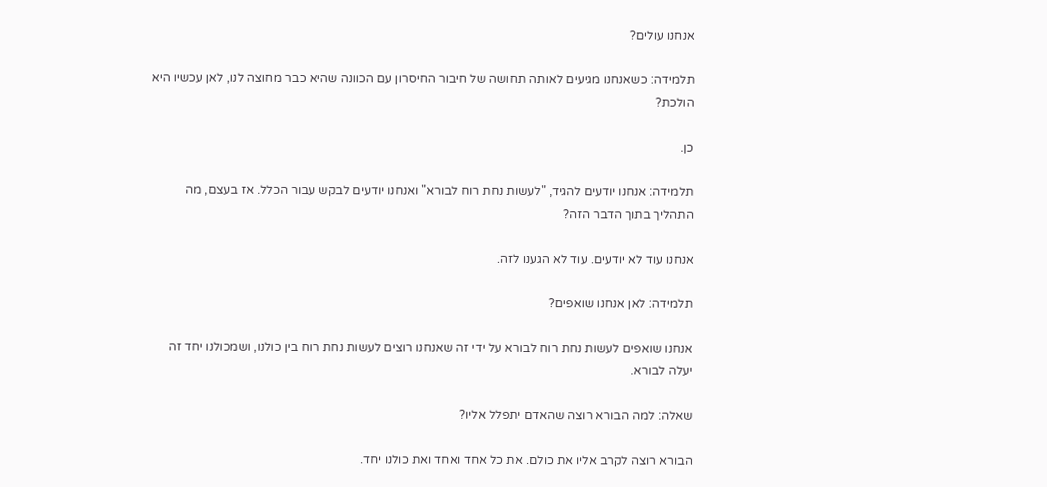אנחנו עולים?

תלמידה: כשאנחנו מגיעים לאותה תחושה של חיבור החיסרון עם הכוונה שהיא כבר מחוצה לנו, לאן עכשיו היא הולכת?

כן.

תלמידה: אנחנו יודעים להגיד, "לעשות נחת רוח לבורא" ואנחנו יודעים לבקש עבור הכלל. אז בעצם, מה התהליך בתוך הדבר הזה?

אנחנו עוד לא יודעים. עוד לא הגענו לזה.

תלמידה: לאן אנחנו שואפים?

אנחנו שואפים לעשות נחת רוח לבורא על ידי זה שאנחנו רוצים לעשות נחת רוח בין כולנו, ושמכולנו יחד זה יעלה לבורא.

שאלה: למה הבורא רוצה שהאדם יתפלל אליו?

הבורא רוצה לקרב אליו את כולם. את כל אחד ואחד ואת כולנו יחד.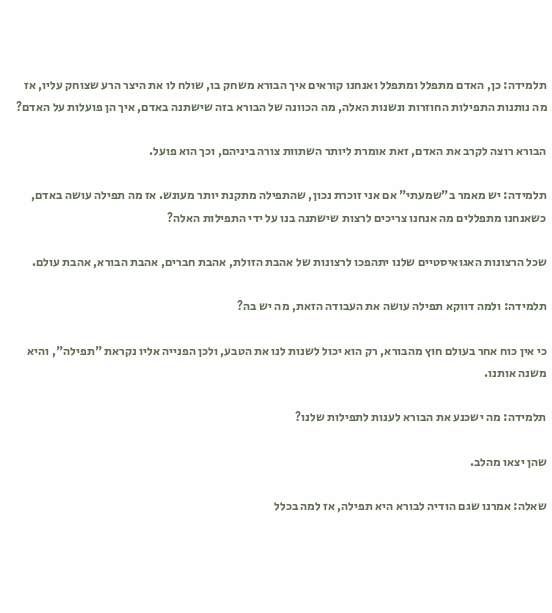תלמידה: כן, האדם מתפלל ומתפלל ואנחנו קוראים איך הבורא משחק בו, שולח לו את היצר הרע שצוחק עליו, אז מה נותנות התפילות החוזרות ונשנות האלה, מה הכוונה של הבורא בזה שישתנה באדם, איך הן פועלות על האדם?

הבורא רוצה לקרב את האדם, זאת אומרת ליותר השתוות צורה ביניהם, וכך הוא פועל.

תלמידה: יש מאמר ב"שמעתי" אם אני זוכרת נכון, שהתפילה מתקנת יותר מעונש. אז מה תפילה עושה באדם, כשאנחנו מתפללים מה אנחנו צריכים לרצות שישתנה בנו על ידי התפילות האלה?

שכל הרצונות האגואיסטיים שלנו יתהפכו לרצונות של אהבת הזולת, אהבת חברים, אהבת הבורא, אהבת עולם.

תלמידה: ולמה דווקא תפילה עושה את העבודה הזאת, מה יש בה?

כי אין כוח אחר בעולם חוץ מהבורא, רק הוא יכול לשנות לנו את הטבע, ולכן הפנייה אליו נקראת "תפילה", והיא משנה אותנו.

תלמידה: מה ישכנע את הבורא לענות לתפילות שלנו?

שהן יצאו מהלב.

שאלה: אמרנו שגם הודיה לבורא היא תפילה, אז למה בכלל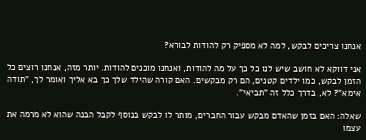אנחנו צריכים לבקש, למה לא מספיק רק להודות לבורא?

אני דווקא לא חושב שיש לנו כל כך על מה להודות, ואנחנו מוכנים להודות. יותר מזה, אנחנו רוצים כל הזמן לבקש, כמו ילדים קטנים, הם רק מבקשים. האם קורה שהילד שלך כך בא אליך ואומר לך, "תודה אימא"? לא, בדרך כלל זה "תביאי".

שאלה: האם בזמן שהאדם מבקש עבור החברים, מותר לו לבקש בנוסף לקבל הבנה שהוא לא מרמה את עצמו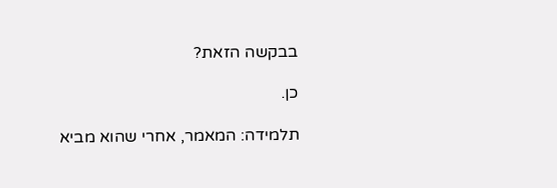בבקשה הזאת?

כן.

תלמידה: המאמר, אחרי שהוא מביא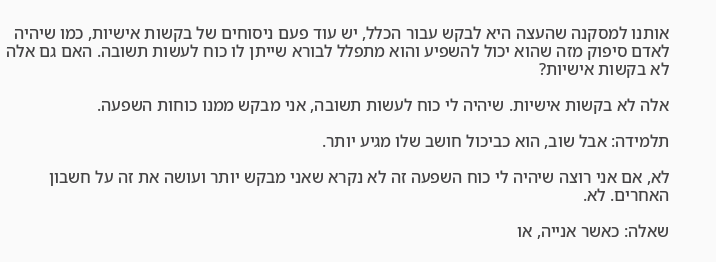אותנו למסקנה שהעצה היא לבקש עבור הכלל, יש עוד פעם ניסוחים של בקשות אישיות, כמו שיהיה לאדם סיפוק מזה שהוא יכול להשפיע והוא מתפלל לבורא שייתן לו כוח לעשות תשובה. האם גם אלה לא בקשות אישיות?

אלה לא בקשות אישיות. שיהיה לי כוח לעשות תשובה, אני מבקש ממנו כוחות השפעה.

תלמידה: אבל שוב, הוא כביכול חושב שלו מגיע יותר.

לא, אם אני רוצה שיהיה לי כוח השפעה זה לא נקרא שאני מבקש יותר ועושה את זה על חשבון האחרים. לא.

שאלה: כאשר אנייה, או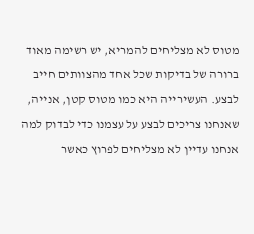מטוס לא מצליחים להמריא, יש רשימה מאוד ברורה של בדיקות שכל אחד מהצוותים חייב לבצע. העשירייה היא כמו מטוס קטן, אנייה, שאנחנו צריכים לבצע על עצמנו כדי לבדוק למה אנחנו עדיין לא מצליחים לפרוץ כאשר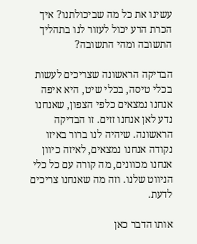עשינו את כל מה שביכולתנו? איך הכרת הרע יכול לעזור לנו בתהליך התשובה ומהי התשובה?

הבדיקה הראשונה שצריכים לעשות בכלי טיסה, בכלי שיט, היא איפה אנחנו נמצאים כלפי הצפון, שאנחנו נדע לאן אנחנו זזים. זו הבדיקה הראשונה. שיהיה לנו ברור באיזו נקודה אנחנו נמצאים, לאיזה כיוון אנחנו מכוונים, מה קורה עם כל כלי הניווט שלנו. וזה מה שאנחנו צריכים לדעת.

אותו הדבר כאן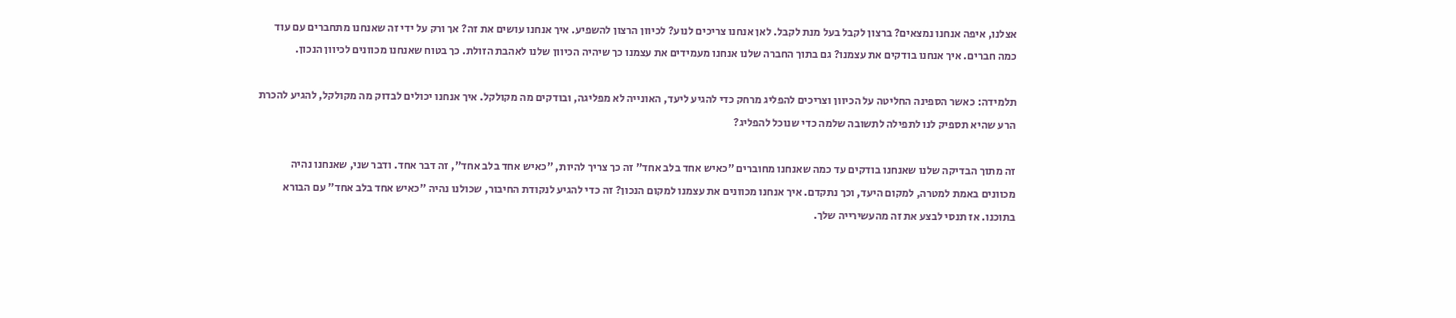אצלנו, איפה אנחנו נמצאים? ברצון לקבל בעל מנת לקבל. לאן אנחנו צריכים לנוע? לכיוון הרצון להשפיע. איך אנחנו עושים את זה? אך ורק על ידי זה שאנחנו מתחברים עם עוד כמה חברים. איך אנחנו בודקים את עצמנו? גם בתוך החברה שלנו אנחנו מעמידים את עצמנו כך שיהיה הכיוון שלנו לאהבת הזולת. כך בטוח שאנחנו מכוונים לכיוון הנכון.

תלמידה: כאשר הספינה החליטה על הכיוון וצריכים להפליג מרחק כדי להגיע ליעד, האונייה לא מפליגה, ובודקים מה מקולקל. איך אנחנו יכולים לבדוק מה מקולקל, להגיע להכרת הרע שהיא תספיק לנו לתפילה לתשובה שלמה כדי שנוכל להפליג?

זה מתוך הבדיקה שלנו שאנחנו בודקים עד כמה שאנחנו מחוברים "כאיש אחד בלב אחד" זה כך צריך להיות, "כאיש אחד בלב אחד", זה דבר אחד. ודבר שני, שאנחנו נהיה מכוונים באמת למטרה, למקום היעד, וכך נתקדם. איך אנחנו מכוונים את עצמנו למקום הנכון? זה כדי להגיע לנקודת החיבור, שכולנו נהיה "כאיש אחד בלב אחד" עם הבורא בתוכנו. אז תנסי לבצע את זה מהעשירייה שלך.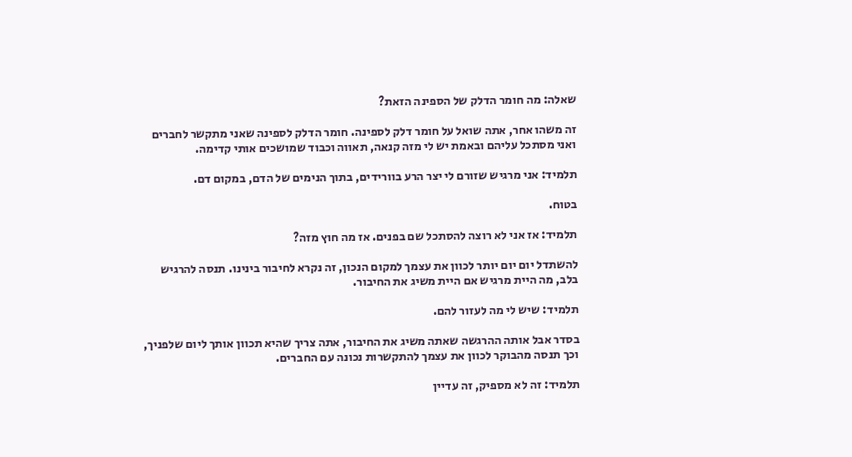שאלה: מה חומר הדלק של הספינה הזאת?

זה משהו אחר, אתה שואל על חומר דלק לספינה. חומר הדלק לספינה שאני מתקשר לחברים ואני מסתכל עליהם ובאמת יש לי מזה קנאה, תאווה וכבוד שמושכים אותי קדימה.

תלמיד: אני מרגיש שזורם לי יצר הרע בוורידים, בתוך הנימים של הדם, במקום דם.

בטוח.

תלמיד: אז אני לא רוצה להסתכל שם בפנים. אז מה חוץ מזה?

להשתדל יום יום יותר לכוון את עצמך למקום הנכון, זה נקרא לחיבור בינינו. תנסה להרגיש בלב, מה היית מרגיש אם היית משיג את החיבור.

תלמיד: שיש לי מה לעזור להם.

בסדר אבל אותה ההרגשה שאתה משיג את החיבור, אתה צריך שהיא תכוון אותך ליום שלפניך, וכך תנסה מהבוקר לכוון את עצמך להתקשרות נכונה עם החברים.

תלמיד: זה לא מספיק, זה עדיין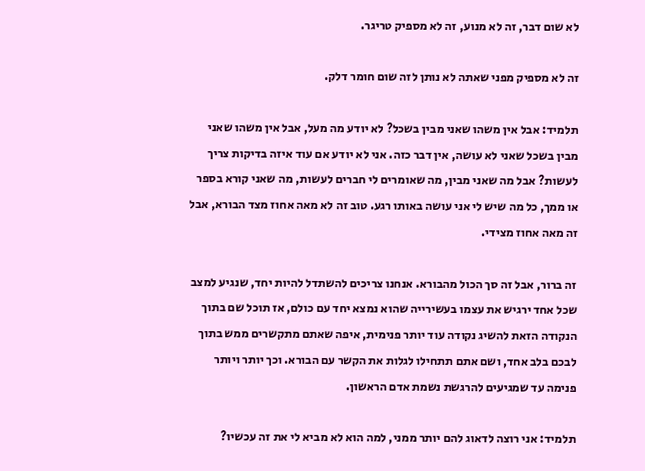לא שום דבר, זה לא מנוע, זה לא מספיק טריגר.

זה לא מספיק מפני שאתה לא נותן לזה שום חומר דלק.

תלמיד: אבל אין משהו שאני מבין בשכל? לא יודע מה מעל, אבל אין משהו שאני מבין בשכל שאני לא עושה, אין דבר כזה. אני לא יודע אם עוד איזה בדיקות צריך לעשות? אבל מה שאני מבין, מה שאומרים לי חברים לעשות, מה שאני קורא בספר או ממך, כל מה שיש לי אני עושה באותו רגע. טוב זה לא מאה אחוז מצד הבורא, אבל זה מאה אחוז מצידי.

זה ברור, אבל זה סך הכול מהבורא. אנחנו צריכים להשתדל להיות יחד, שנגיע למצב שכל אחד ירגיש את עצמו בעשירייה שהוא נמצא יחד עם כולם, אז תוכל שם בתוך הנקודה הזאת להשיג נקודה עוד יותר פנימית, איפה שאתם מתקשרים ממש בתוך לבכם בלב אחד, ושם אתם תתחילו לגלות את הקשר עם הבורא. וכך יותר ויותר פנימה עד שמגיעים להרגשת נשמת אדם הראשון.

תלמיד: אני רוצה לדאוג להם יותר ממני, למה הוא לא מביא לי את זה עכשיו?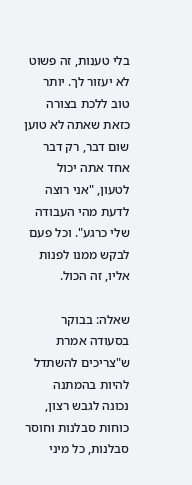בלי טענות, זה פשוט לא יעזור לך. יותר טוב ללכת בצורה כזאת שאתה לא טוען שום דבר, רק דבר אחד אתה יכול לטעון, "אני רוצה לדעת מהי העבודה שלי כרגע". וכל פעם לבקש ממנו לפנות אליו, זה הכול.

שאלה: בבוקר בסעודה אמרת ש"צריכים להשתדל להיות בהמתנה נכונה לגבש רצון, כוחות סבלנות וחוסר סבלנות, כל מיני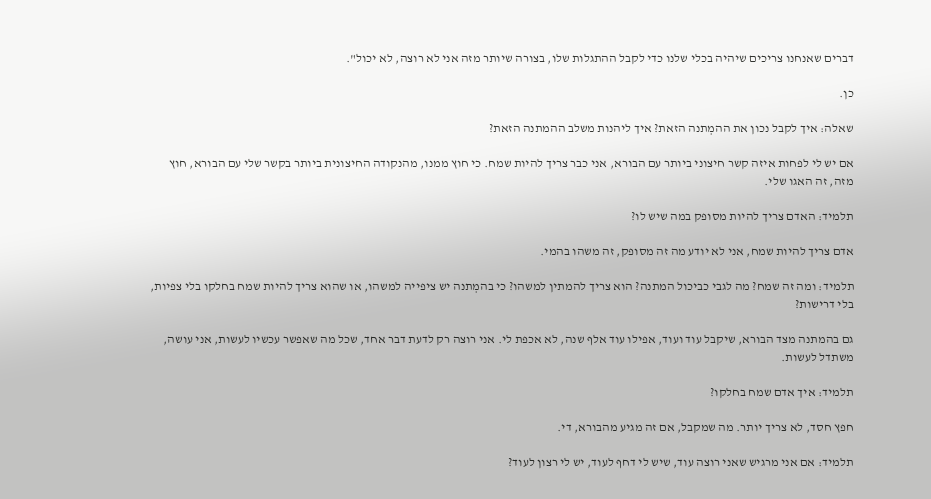דברים שאנחנו צריכים שיהיה בכלי שלנו כדי לקבל ההתגלות שלו, בצורה שיותר מזה אני לא רוצה, לא יכול".

כן.

שאלה: איך לקבל נכון את ההמְתנה הזאת? איך ליהנות משלב ההמתנה הזאת?

אם יש לי לפחות איזה קשר חיצוני ביותר עם הבורא, אני כבר צריך להיות שמח. כי חוץ ממנו, מהנקודה החיצונית ביותר בקשר שלי עם הבורא, חוץ מזה, זה האגו שלי.

תלמיד: האדם צריך להיות מסופק במה שיש לו?

אדם צריך להיות שמח, אני לא יודע מה זה מסופק, זה משהו בהמי.

תלמיד: ומה זה שמח? מה לגבי כביכול המתנה? הוא צריך להמתין למשהו? כי בהמְתנה יש ציפייה למשהו, או שהוא צריך להיות שמח בחלקו בלי צפיות, בלי דרישות?

גם בהמתנה מצד הבורא, שיקבל עוד ועוד, אפילו עוד אלף שנה, לא אכפת לי. אני רוצה רק לדעת דבר אחד, שכל מה שאפשר עכשיו לעשות, אני עושה, משתדל לעשות.

תלמיד: איך אדם שמח בחלקו?

חפץ חסד, לא צריך יותר. מה שמקבל, אם זה מגיע מהבורא, די.

תלמיד: אם אני מרגיש שאני רוצה עוד, שיש לי דחף לעוד, יש לי רצון לעוד?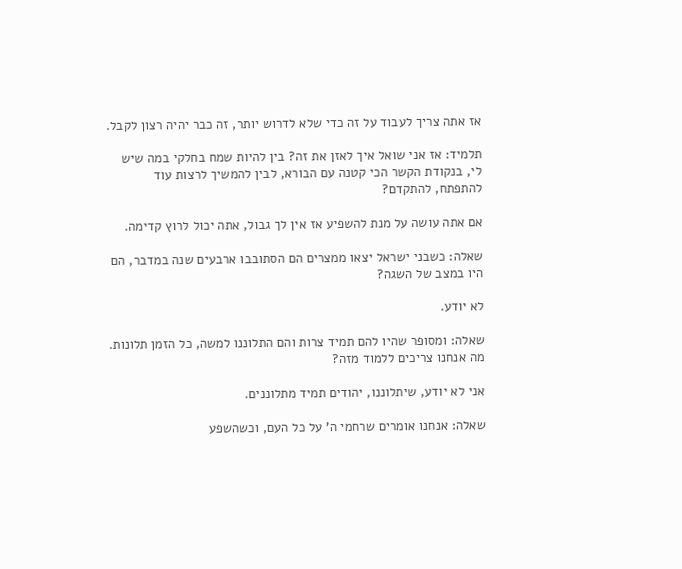אז אתה צריך לעבוד על זה כדי שלא לדרוש יותר, זה כבר יהיה רצון לקבל.

תלמיד: אז אני שואל איך לאזן את זה? בין להיות שמח בחלקי במה שיש לי, בנקודת הקשר הכי קטנה עם הבורא, לבין להמשיך לרצות עוד להתפתח, להתקדם?

אם אתה עושה על מנת להשפיע אז אין לך גבול, אתה יכול לרוץ קדימה.

שאלה: כשבני ישראל יצאו ממצרים הם הסתובבו ארבעים שנה במדבר, הם היו במצב של השגה?

לא יודע.

שאלה: ומסופר שהיו להם תמיד צרות והם התלוננו למשה, כל הזמן תלונות. מה אנחנו צריכים ללמוד מזה?

אני לא יודע, שיתלוננו, יהודים תמיד מתלוננים.

שאלה: אנחנו אומרים שרחמי ה' על כל העם, וכשהשפע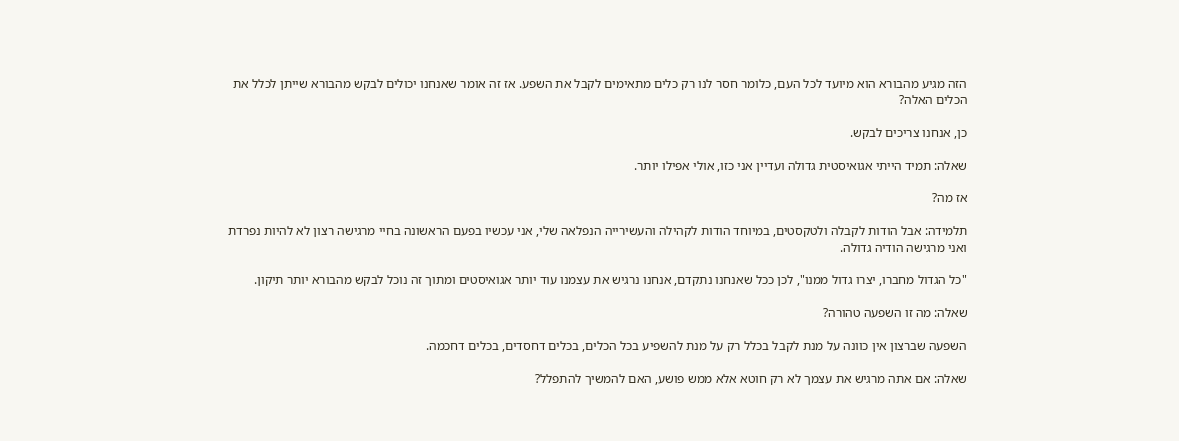הזה מגיע מהבורא הוא מיועד לכל העם, כלומר חסר לנו רק כלים מתאימים לקבל את השפע. אז זה אומר שאנחנו יכולים לבקש מהבורא שייתן לכלל את הכלים האלה?

כן, אנחנו צריכים לבקש.

שאלה: תמיד הייתי אגואיסטית גדולה ועדיין אני כזו, אולי אפילו יותר.

אז מה?

תלמידה: אבל הודות לקבלה ולטקסטים, במיוחד הודות לקהילה והעשירייה הנפלאה שלי, אני עכשיו בפעם הראשונה בחיי מרגישה רצון לא להיות נפרדת ואני מרגישה הודיה גדולה.

"כל הגדול מחברו, יצרו גדול ממנו", לכן ככל שאנחנו נתקדם, אנחנו נרגיש את עצמנו עוד יותר אגואיסטים ומתוך זה נוכל לבקש מהבורא יותר תיקון.

שאלה: מה זו השפעה טהורה?

השפעה שברצון אין כוונה על מנת לקבל בכלל רק על מנת להשפיע בכל הכלים, בכלים דחסדים, בכלים דחכמה.

שאלה: אם אתה מרגיש את עצמך לא רק חוטא אלא ממש פושע, האם להמשיך להתפלל?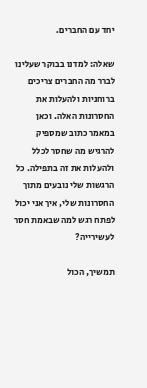יחד עם החברים.

שאלה: למדנו בבוקר שעלינו לברר מה החברים צריכים ברוחניות ולהעלות את החסרונות האלה. וכאן במאמר כתוב שמספיק להרגיש מה שחסר לכלל ולהעלות את זה בתפילה. כל הרגשות שלי נובעים מתוך החסרונות שלי, איך אני יכול לפתח רגש למה שבאמת חסר לעשירייה?

תמשיך, הכול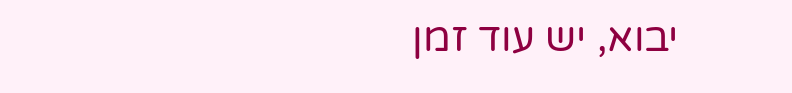יבוא, יש עוד זמן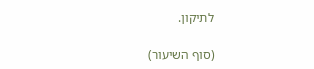לתיקון.

(סוף השיעור)